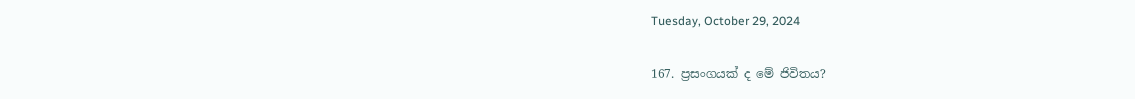Tuesday, October 29, 2024

167. ප්‍රසංගයක් ද මේ ජිවිතය?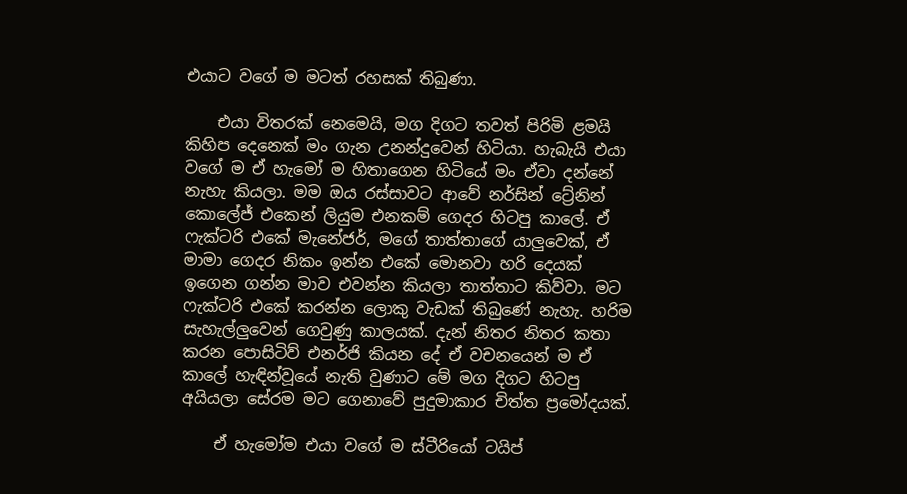එයාට වගේ ම මටත් රහසක් තිබුණා.

    එයා විතරක් නෙමෙයි, මග දිගට තවත් පිරිමි ළමයි කිහිප දෙනෙක් මං ගැන උනන්දුවෙන් හිටියා. හැබැයි එයා වගේ ම ඒ හැමෝ ම හිතාගෙන හිටියේ මං ඒවා දන්නේ නැහැ කියලා. මම ඔය රස්සාවට ආවේ නර්සින් ට්‍රේනින් කොලේජ් එකෙන් ලියුම එනකම් ගෙදර හිටපු කාලේ. ඒ ෆැක්ටරි එකේ මැනේජර්, මගේ තාත්තාගේ යාලුවෙක්, ඒ මාමා ගෙදර නිකං ඉන්න එකේ මොනවා හරි දෙයක් ඉගෙන ගන්න මාව එවන්න කියලා තාත්තාට කිව්වා. මට ෆැක්ටරි එකේ කරන්න ලොකු වැඩක් තිබුණේ නැහැ. හරිම සැහැල්ලුවෙන් ගෙවුණු කාලයක්. දැන් නිතර නිතර කතා කරන පොසිටිව් එනර්ජි කියන දේ ඒ වචනයෙන් ම ඒ කාලේ හැඳින්වූයේ නැති වුණාට මේ මග දිගට හිටපු අයියලා සේරම මට ගෙනාවේ පුදුමාකාර චිත්ත ප්‍රමෝදයක්.

    ඒ හැමෝම එයා වගේ ම ස්ටීරියෝ ටයිප්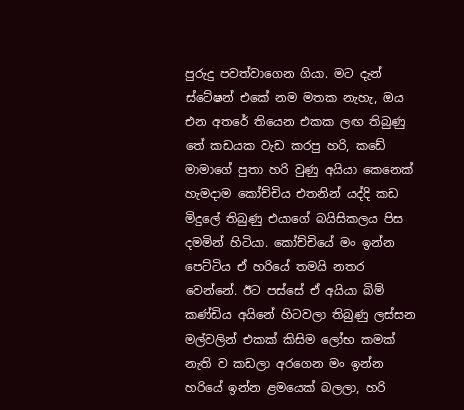පුරුදු පවත්වාගෙන ගියා. මට දැන් ස්ටේෂන් එකේ නම මතක නැහැ, ඔය එන අතරේ තියෙන එකක ලඟ තිබුණු තේ කඩයක වැඩ කරපු හරි, කඩේ මාමාගේ පුතා හරි වුණු අයියා කෙනෙක් හැමදාම කෝච්චිය එතනින් යද්දි කඩ මිදුලේ තිබුණු එයාගේ බයිසිකලය පිස දමමින් හිටියා. කෝච්චියේ මං ඉන්න පෙට්ටිය ඒ හරියේ තමයි නතර වෙන්නේ. ඊට පස්සේ ඒ අයියා බිම් කණ්ඩිය අයිනේ හිටවලා තිබුණු ලස්සන මල්වලින් එකක් කිසිම ලෝභ කමක් නැති ව කඩලා අරගෙන මං ඉන්න හරියේ ඉන්න ළමයෙක් බලලා, හරි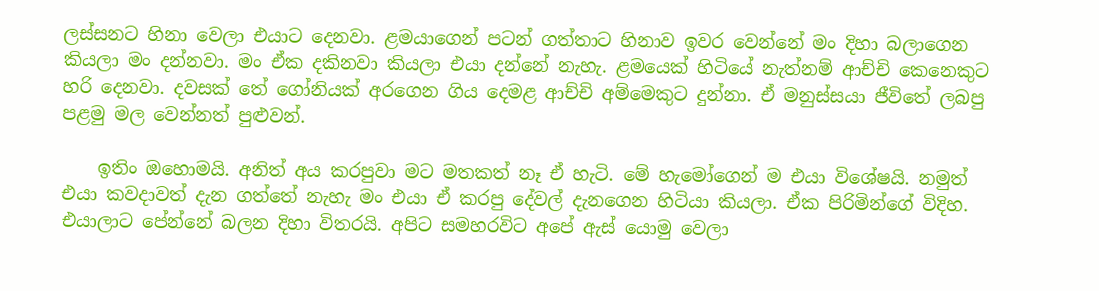ලස්සනට හිනා වෙලා එයාට දෙනවා. ළමයාගෙන් පටන් ගත්තාට හිනාව ඉවර වෙන්නේ මං දිහා බලාගෙන කියලා මං දන්නවා. මං ඒක දකිනවා කියලා එයා දන්නේ නැහැ. ළමයෙක් හිටියේ නැත්නම් ආච්චි කෙනෙකුට හරි දෙනවා. දවසක් තේ ගෝනියක් අරගෙන ගිය දෙමළ ආච්චි අම්මෙකුට දුන්නා. ඒ මනුස්සයා ජීවිතේ ලබපු පළමු මල වෙන්නත් පුළුවන්.

    ඉතිං ඔහොමයි. අනිත් අය කරපුවා මට මතකත් නෑ ඒ හැටි. මේ හැමෝගෙන් ම එයා විශේෂයි. නමුත් එයා කවදාවත් දැන ගත්තේ නැහැ මං එයා ඒ කරපු දේවල් දැනගෙන හිටියා කියලා. ඒක පිරිමින්ගේ විදිහ. එයාලාට පේන්නේ බලන දිහා විතරයි. අපිට සමහරවිට අපේ ඇස් යොමු වෙලා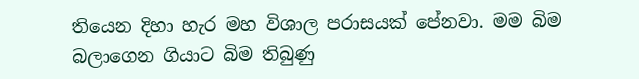තියෙන දිහා හැර මහ විශාල පරාසයක් පේනවා. මම බිම බලාගෙන ගියාට බිම තිබුණු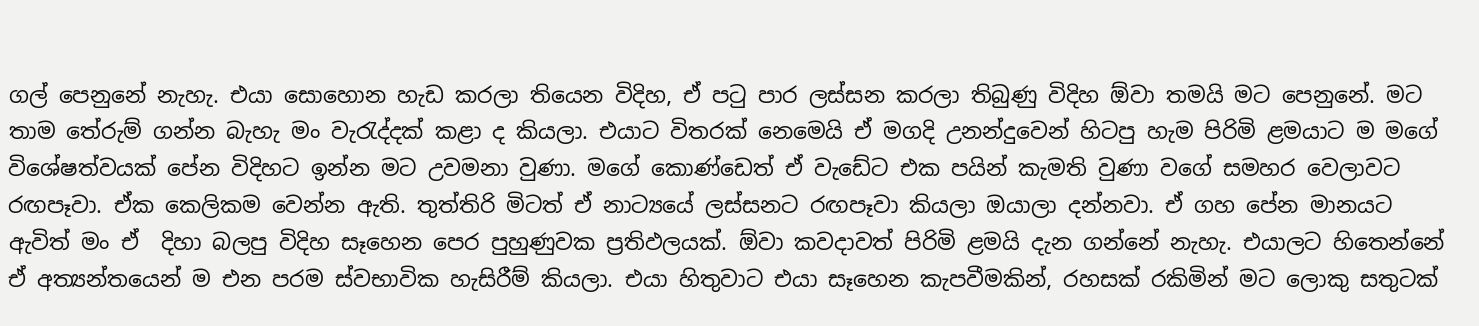ගල් පෙනුනේ නැහැ. එයා සොහොන හැඩ කරලා තියෙන විදිහ, ඒ පටු පාර ලස්සන කරලා තිබුණු විදිහ ඕවා තමයි මට පෙනුනේ. මට තාම තේරුම් ගන්න බැහැ මං වැරැද්දක් කළා ද කියලා. එයාට විතරක් නෙමෙයි ඒ මගදි උනන්දුවෙන් හිටපු හැම පිරිමි ළමයාට ම මගේ විශේෂත්වයක් පේන විදිහට ඉන්න මට උවමනා වුණා. මගේ කොණ්ඩෙත් ඒ වැඩේට එක පයින් කැමති වුණා වගේ සමහර වෙලාවට රඟපෑවා. ඒක කෙලිකම වෙන්න ඇති. තුත්තිරි මිටත් ඒ නාට්‍යයේ ලස්සනට රඟපෑවා කියලා ඔයාලා දන්නවා. ඒ ගහ පේන මානයට ඇවිත් මං ඒ  දිහා බලපු විදිහ සෑහෙන පෙර පුහුණුවක ප්‍රතිඵලයක්. ඕවා කවදාවත් පිරිමි ළමයි දැන ගන්නේ නැහැ. එයාලට හිතෙන්නේ ඒ අත්‍යන්තයෙන් ම එන පරම ස්වභාවික හැසිරීම් කියලා. එයා හිතුවාට එයා සෑහෙන කැපවීමකින්, රහසක් රකිමින් මට ලොකු සතුටක්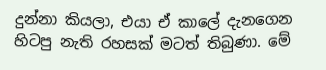දුන්නා කියලා, එයා ඒ කාලේ දැනගෙන හිටපු නැති රහසක් මටත් තිබුණා. මේ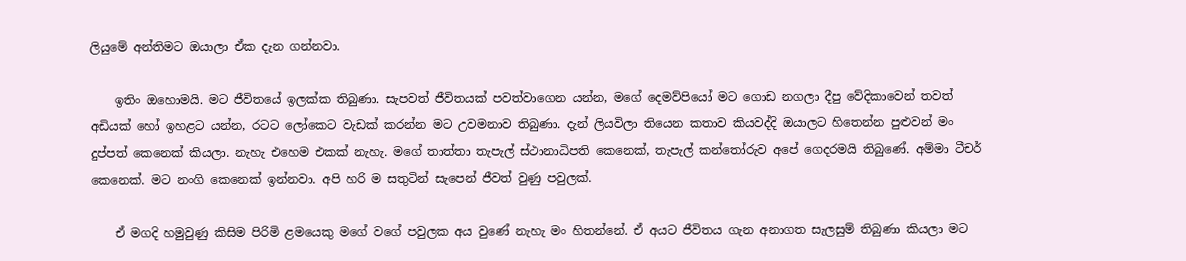ලියුමේ අන්තිමට ඔයාලා ඒක දැන ගන්නවා.

    ඉතිං ඔහොමයි. මට ජීවිතයේ ඉලක්ක තිබුණා. සැපවත් ජීවිතයක් පවත්වාගෙන යන්න, මගේ දෙමව්පියෝ මට ගොඩ නගලා දීපු වේදිකාවෙන් තවත් අඩියක් හෝ ඉහළට යන්න, රටට ලෝකෙට වැඩක් කරන්න මට උවමනාව තිබුණා. දැන් ලියවිලා තියෙන කතාව කියවද්දි ඔයාලට හිතෙන්න පුළුවන් මං දුප්පත් කෙනෙක් කියලා. නැහැ එහෙම එකක් නැහැ. මගේ තාත්තා තැපැල් ස්ථානාධිපති කෙනෙක්, තැපැල් කන්තෝරුව අපේ ගෙදරමයි තිබුණේ. අම්මා ටීචර් කෙනෙක්. මට නංගි කෙනෙක් ඉන්නවා. අපි හරි ම සතුටින් සැපෙන් ජීවත් වුණු පවුලක්.

    ඒ මගදි හමුවුණු කිසිම පිරිමි ළමයෙකු මගේ වගේ පවුලක අය වුණේ නැහැ මං හිතන්නේ. ඒ අයට ජීවිතය ගැන අනාගත සැලසුම් තිබුණා කියලා මට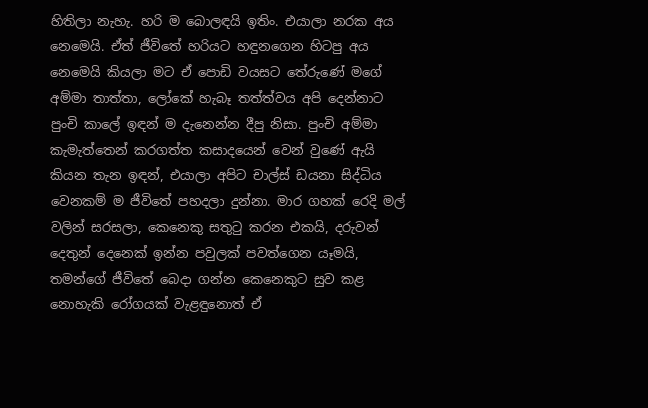හිතිලා නැහැ. හරි ම බොලඳයි ඉතිං. එයාලා නරක අය නෙමෙයි. ඒත් ජීවිතේ හරියට හඳුනගෙන හිටපු අය නෙමෙයි කියලා මට ඒ පොඩි වයසට තේරුණේ මගේ අම්මා තාත්තා, ලෝකේ හැබෑ තත්ත්වය අපි දෙන්නාට පුංචි කාලේ ඉඳන් ම දැනෙන්න දීපු නිසා. පුංචි අම්මා කැමැත්තෙන් කරගත්ත කසාදයෙන් වෙන් වුණේ ඇයි කියන තැන ඉඳන්, එයාලා අපිට චාල්ස් ඩයනා සිද්ධිය වෙනකම් ම ජීවිතේ පහදලා දුන්නා. මාර ගහක් රෙදි මල් වලින් සරසලා, කෙනෙකු සතුටු කරන එකයි, දරුවන් දෙතුන් දෙනෙක් ඉන්න පවුලක් පවත්ගෙන යෑමයි, තමන්ගේ ජීවිතේ බෙදා ගන්න කෙනෙකුට සුව කළ නොහැකි රෝගයක් වැළඳුනොත් ඒ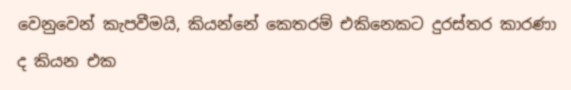වෙනුවෙන් කැපවීමයි, කියන්නේ කෙතරම් එකිනෙකට දුරස්තර කාරණා ද කියන එක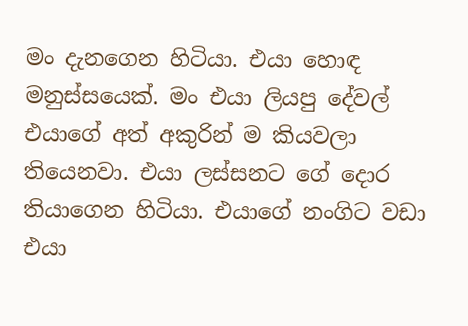මං දැනගෙන හිටියා. එයා හොඳ මනුස්සයෙක්. මං එයා ලියපු දේවල් එයාගේ අත් අකුරින් ම කියවලා තියෙනවා. එයා ලස්සනට ගේ දොර තියාගෙන හිටියා. එයාගේ නංගිට වඩා එයා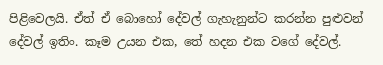පිළිවෙලයි. ඒත් ඒ බොහෝ දේවල් ගැහැනුන්ට කරන්න පුළුවන් දේවල් ඉතිං. කෑම උයන එක, තේ හදන එක වගේ දේවල්.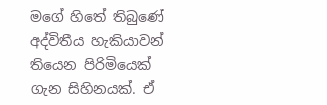මගේ හිතේ තිබුණේ අද්විතීය හැකියාවන් තියෙන පිරිමියෙක් ගැන සිහිනයක්. ඒ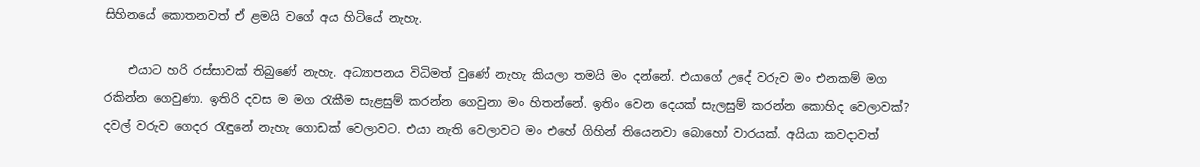සිහිනයේ කොතනවත් ඒ ළමයි වගේ අය හිටියේ නැහැ.

    එයාට හරි රස්සාවක් තිබුණේ නැහැ. අධ්‍යාපනය විධිමත් වුණේ නැහැ කියලා තමයි මං දන්නේ. එයාගේ උදේ වරුව මං එනකම් මග රකින්න ගෙවුණා. ඉතිරි දවස ම මග රැකීම සැළසුම් කරන්න ගෙවුනා මං හිතන්නේ. ඉතිං වෙන දෙයක් සැලසුම් කරන්න කොහිද වෙලාවක්?  දවල් වරුව ගෙදර රැඳුනේ නැහැ ගොඩක් වෙලාවට. එයා නැති වෙලාවට මං එහේ ගිහින් තියෙනවා බොහෝ වාරයක්. අයියා කවදාවත්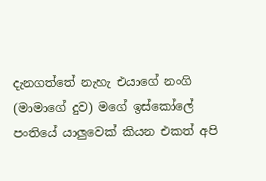දැනගත්තේ නැහැ එයාගේ නංගි (මාමාගේ දුව) මගේ ඉස්කෝලේ පංතියේ යාලුවෙක් කියන එකත් අපි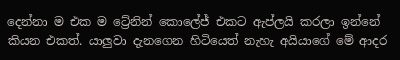දෙන්නා ම එක ම ට්‍රේනින් කොලේජ් එකට ඇප්ලයි කරලා ඉන්නේ කියන එකත්. යාලුවා දැනගෙන හිටියෙත් නැහැ අයියාගේ මේ ආදර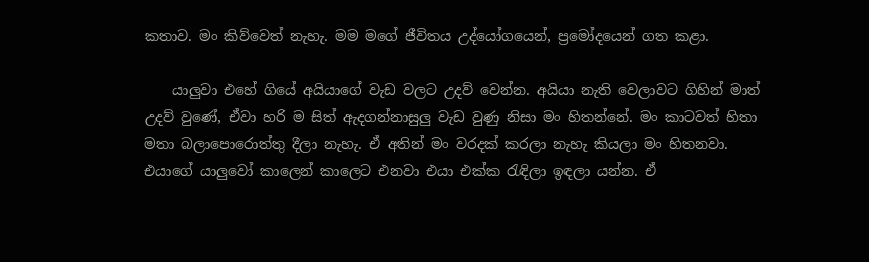කතාව. මං කිව්වෙත් නැහැ. මම මගේ ජීවිතය උද්යෝගයෙන්, ප්‍රමෝදයෙන් ගත කළා.

    යාලුවා එහේ ගියේ අයියාගේ වැඩ වලට උදව් වෙන්න. අයියා නැති වෙලාවට ගිහින් මාත් උදව් වුණේ, ඒවා හරි ම සිත් ඇදගන්නාසුලු වැඩ වුණු නිසා මං හිතන්නේ. මං කාටවත් හිතා මතා බලාපොරොත්තු දීලා නැහැ. ඒ අතින් මං වරදක් කරලා නැහැ කියලා මං හිතනවා. එයාගේ යාලුවෝ කාලෙන් කාලෙට එනවා එයා එක්ක රැඳිලා ඉඳලා යන්න. ඒ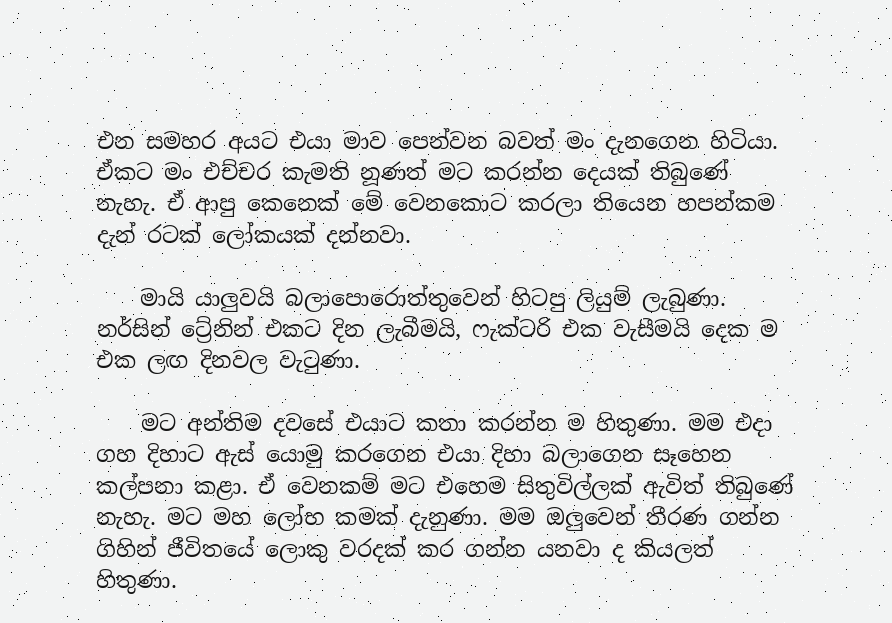එන සමහර අයට එයා මාව පෙන්වන බවත් මං දැනගෙන හිටියා. ඒකට මං එච්චර කැමති නූණත් මට කරන්න දෙයක් තිබුණේ නැහැ. ඒ ආපු කෙනෙක් මේ වෙනකොට කරලා තියෙන හපන්කම දැන් රටක් ලෝකයක් දන්නවා.

    මායි යාලුවයි බලාපොරොත්තුවෙන් හිටපු ලියුම් ලැබුණා. නර්සින් ට්‍රේනින් එකට දින ලැබීමයි, ෆැක්ටරි එක වැසීමයි දෙක ම එක ලඟ දිනවල වැටුණා.

    මට අන්තිම දවසේ එයාට කතා කරන්න ම හිතුණා. මම එදා ගහ දිහාට ඇස් යොමු කරගෙන එයා දිහා බලාගෙන සෑහෙන කල්පනා කළා. ඒ වෙනකම් මට එහෙම සිතුවිල්ලක් ඇවිත් තිබුණේ නැහැ. මට මහ ලෝභ කමක් දැනුණා. මම ඔලුවෙන් තීරණ ගන්න ගිහින් ජීවිතයේ ලොකු වරදක් කර ගන්න යනවා ද කියලත් හිතුණා.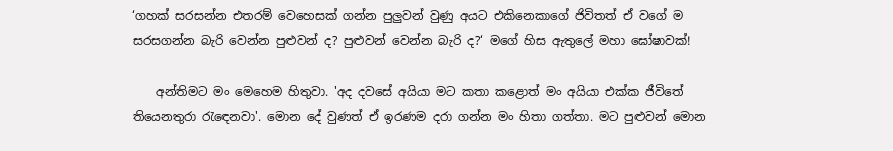‘ගහක් සරසන්න එතරම් වෙහෙසක් ගන්න පුලුවන් වුණු අයට එකිනෙකාගේ ජිවිතත් ඒ වගේ ම සරසගන්න බැරි වෙන්න පුළුවන් ද? පුළුවන් වෙන්න බැරි ද?‘ මගේ හිස ඇතුලේ මහා ඝෝෂාවක්!

    අන්තිමට මං මෙහෙම හිතුවා. 'අද දවසේ අයියා මට කතා කළොත් මං අයියා එක්ක ජීවිතේ තියෙනතුරා රැඳෙනවා'. මොන දේ වුණත් ඒ ඉරණම දරා ගන්න මං හිතා ගත්තා. මට පුළුවන් මොන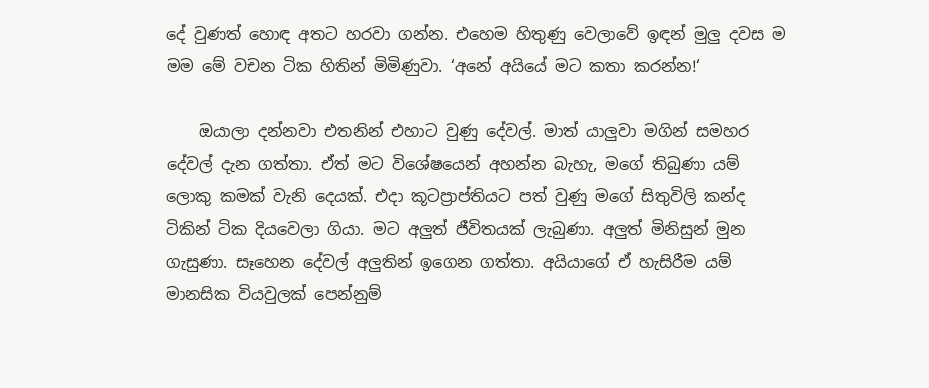දේ වුණත් හොඳ අතට හරවා ගන්න. එහෙම හිතුණු වෙලාවේ ඉඳන් මුලු දවස ම මම මේ වචන ටික හිතින් මිමිණුවා. ‘අනේ අයියේ මට කතා කරන්න!‘

    ඔයාලා දන්නවා එතනින් එහාට වුණු දේවල්. මාත් යාලුවා මගින් සමහර දේවල් දැන ගත්තා. ඒත් මට විශේෂයෙන් අහන්න බැහැ, මගේ තිබුණා යම් ලොකු කමක් වැනි දෙයක්. එදා කූටප්‍රාප්තියට පත් වුණු මගේ සිතුවිලි කන්ද ටිකින් ටික දියවෙලා ගියා. මට අලුත් ජීවිතයක් ලැබුණා. අලුත් මිනිසුන් මුන ගැසුණා. සෑහෙන දේවල් අලුතින් ඉගෙන ගත්තා. අයියාගේ ඒ හැසිරීම යම් මානසික වියවුලක් පෙන්නුම්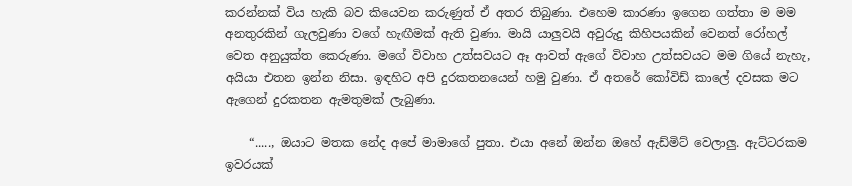කරන්නක් විය හැකි බව කියෙවන කරුණුත් ඒ අතර තිබුණා. එහෙම කාරණා ඉගෙන ගත්තා ම මම අනතුරකින් ගැලවුණා වගේ හැඟීමක් ඇති වුණා. මායි යාලුවයි අවුරුදු කිහිපයකින් වෙනත් රෝහල් වෙත අනුයුක්ත කෙරුණා. මගේ විවාහ උත්සවයට ඈ ආවත් ඇගේ විවාහ උත්සවයට මම ගියේ නැහැ, අයියා එතන ඉන්න නිසා. ඉඳහිට අපි දුරකතනයෙන් හමු වුණා. ඒ අතරේ කෝවිඩ් කාලේ දවසක මට ඇගෙන් දුරකතන ඇමතුමක් ලැබුණා.

    “....., ඔයාට මතක නේද අපේ මාමාගේ පුතා. එයා අනේ ඔන්න ඔහේ ඇඩ්මිට් වෙලාලු. ඇට්ටරකම ඉවරයක්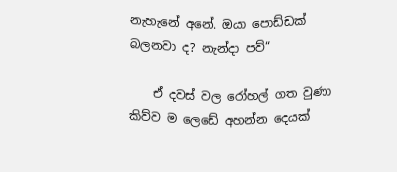නැහැනේ අනේ. ඔයා පොඩ්ඩක් බලනවා ද? නැන්දා පව්“

    ඒ දවස් වල රෝහල් ගත වුණා කිව්ව ම ලෙඩේ අහන්න දෙයක්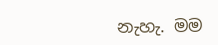නැහැ. මම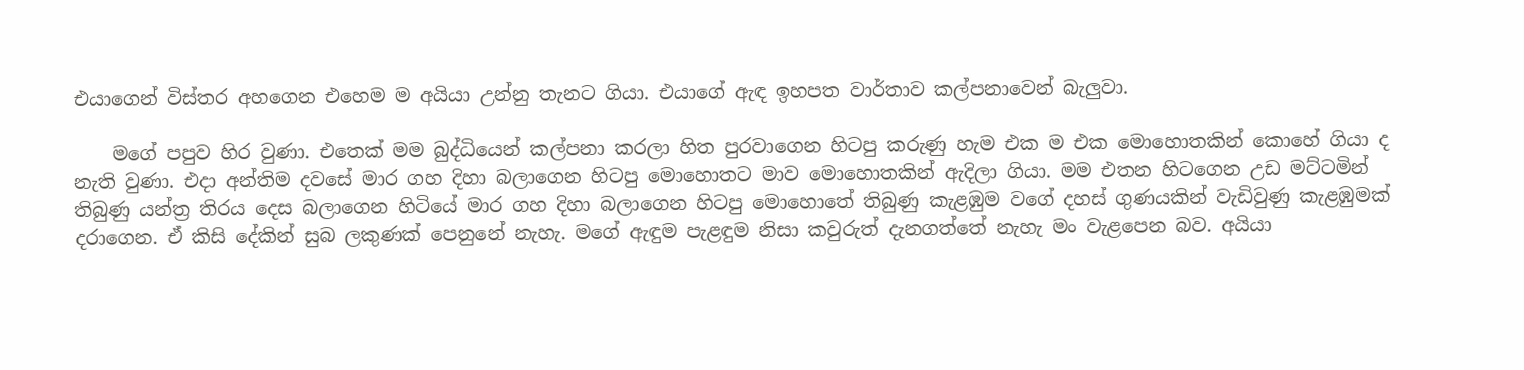එයාගෙන් විස්තර අහගෙන එහෙම ම අයියා උන්නු තැනට ගියා. එයාගේ ඇඳ ඉහපත වාර්තාව කල්පනාවෙන් බැලුවා.

    මගේ පපුව හිර වුණා. එතෙක් මම බුද්ධියෙන් කල්පනා කරලා හිත පුරවාගෙන හිටපු කරුණු හැම එක ම එක මොහොතකින් කොහේ ගියා ද නැති වුණා. එදා අන්තිම දවසේ මාර ගහ දිහා බලාගෙන හිටපු මොහොතට මාව මොහොතකින් ඇදිලා ගියා. මම එතන හිටගෙන උඩ මට්ටමින් තිබුණු යන්ත්‍ර තිරය දෙස බලාගෙන හිටියේ මාර ගහ දිහා බලාගෙන හිටපු මොහොතේ තිබුණු කැළඹුම වගේ දහස් ගුණයකින් වැඩිවුණු කැළඹුමක් දරාගෙන. ඒ කිසි දේකින් සුබ ලකුණක් පෙනුනේ නැහැ. මගේ ඇඳුම පැළඳුම නිසා කවුරුත් දැනගත්තේ නැහැ මං වැළපෙන බව. අයියා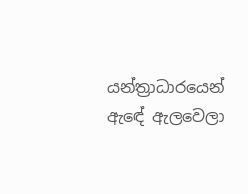යන්ත්‍රාධාරයෙන් ඇඳේ ඇලවෙලා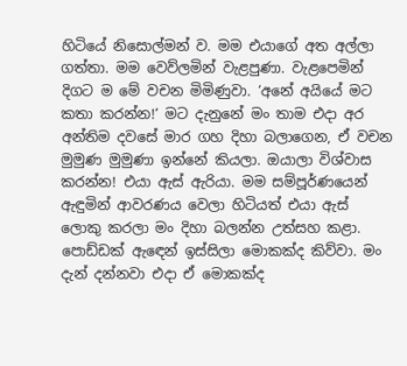හිටියේ නිසොල්මන් ව. මම එයාගේ අත අල්ලා ගත්තා. මම වෙව්ලමින් වැළපුණා. වැළපෙමින් දිගට ම මේ වචන මිමිණුවා. ‘අනේ අයියේ මට කතා කරන්න!‘ මට දැනුනේ මං තාම එදා අර අන්තිම දවසේ මාර ගහ දිහා බලාගෙන, ඒ වචන මුමුණ මුමුණා ඉන්නේ කියලා. ඔයාලා විශ්වාස කරන්න! එයා ඇස් ඇරියා. මම සම්පූර්ණයෙන් ඇඳුමින් ආවරණය වෙලා හිටියත් එයා ඇස් ලොකු කරලා මං දිහා බලන්න උත්සහ කළා. පොඩ්ඩක් ඇඳෙන් ඉස්සිලා මොකක්ද කිව්වා. මං දැන් දන්නවා එදා ඒ මොකක්ද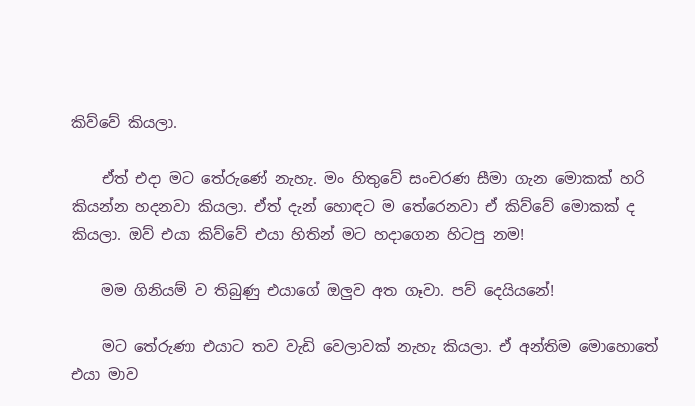කිව්වේ කියලා.

    ඒත් එදා මට තේරුණේ නැහැ. මං හිතුවේ සංචරණ සීමා ගැන මොකක් හරි කියන්න හදනවා කියලා. ඒත් දැන් හොඳට ම තේරෙනවා ඒ කිව්වේ මොකක් ද කියලා. ඔව් එයා කිව්වේ එයා හිතින් මට හදාගෙන හිටපු නම!

    මම ගිනියම් ව තිබුණු එයාගේ ඔලුව අත ගෑවා. පව් දෙයියනේ!

    මට තේරුණා එයාට තව වැඩි වෙලාවක් නැහැ කියලා. ඒ අන්තිම මොහොතේ එයා මාව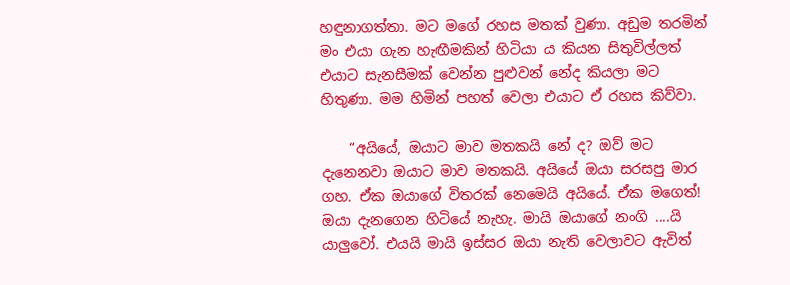හඳුනාගත්තා. මට මගේ රහස මතක් වුණා. අඩුම තරමින් මං එයා ගැන හැඟීමකින් හිටියා ය කියන සිතුවිල්ලත් එයාට සැනසීමක් වෙන්න පුළුවන් නේද කියලා මට හිතුණා. මම හිමින් පහත් වෙලා එයාට ඒ රහස කිව්වා.

    “අයියේ, ඔයාට මාව මතකයි නේ ද? ඔව් මට දැනෙනවා ඔයාට මාව මතකයි. අයියේ ඔයා සරසපු මාර ගහ. ඒක ඔයාගේ විතරක් නෙමෙයි අයියේ. ඒක මගෙත්! ඔයා දැනගෙන හිටියේ නැහැ. මායි ඔයාගේ නංගි ....යි යාලුවෝ. එයයි මායි ඉස්සර ඔයා නැති වෙලාවට ඇවිත්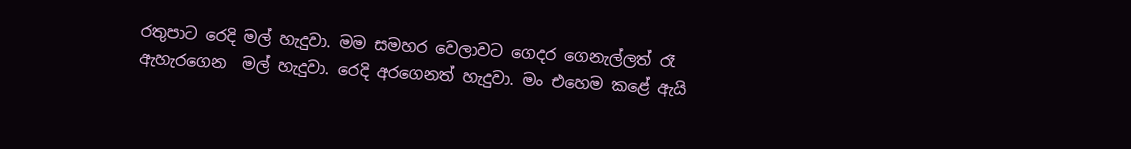රතුපාට රෙදි මල් හැදුවා. මම සමහර වෙලාවට ගෙදර ගෙනැල්ලත් රෑ ඇහැරගෙන  මල් හැදුවා. රෙදි අරගෙනත් හැදුවා. මං එහෙම කළේ ඇයි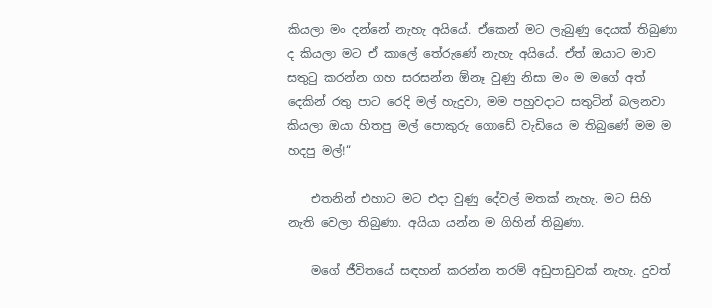කියලා මං දන්නේ නැහැ අයියේ. ඒකෙන් මට ලැබුණු දෙයක් තිබුණා ද කියලා මට ඒ කාලේ තේරුණේ නැහැ අයියේ. ඒත් ඔයාට මාව සතුටු කරන්න ගහ සරසන්න ඕනෑ වුණු නිසා මං ම මගේ අත් දෙකින් රතු පාට රෙදි මල් හැදුවා, මම පහුවදාට සතුටින් බලනවා කියලා ඔයා හිතපු මල් පොකුරු ගොඩේ වැඩියෙ ම තිබුණේ මම ම හදපු මල්!“

    එතනින් එහාට මට එදා වුණු දේවල් මතක් නැහැ. මට සිහි නැති වෙලා තිබුණා. අයියා යන්න ම ගිහින් තිබුණා.

    මගේ ජීවිතයේ සඳහන් කරන්න තරම් අඩුපාඩුවක් නැහැ. දුවත්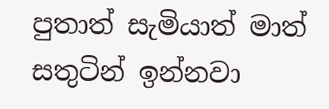පුතාත් සැමියාත් මාත් සතුටින් ඉන්නවා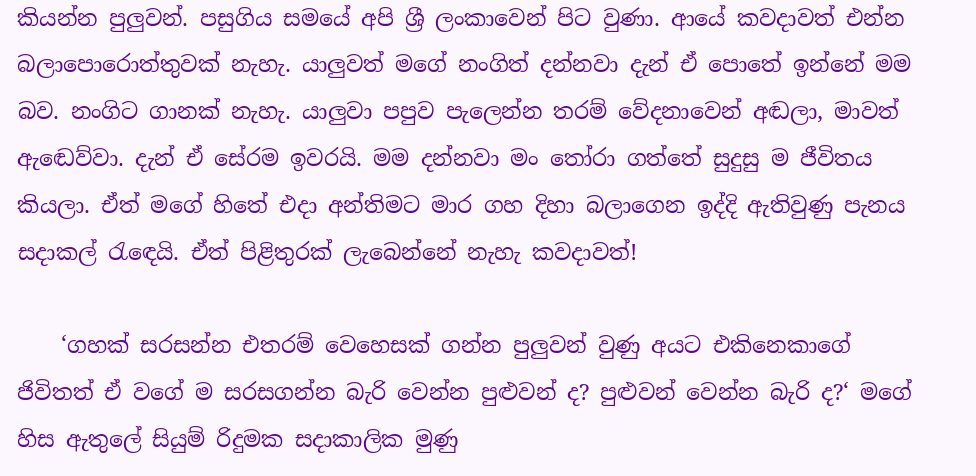කියන්න පුලුවන්. පසුගිය සමයේ අපි ශ්‍රී ලංකාවෙන් පිට වුණා. ආයේ කවදාවත් එන්න බලාපොරොත්තුවක් නැහැ. යාලුවත් මගේ නංගිත් දන්නවා දැන් ඒ පොතේ ඉන්නේ මම බව. නංගිට ගානක් නැහැ. යාලුවා පපුව පැලෙන්න තරම් වේදනාවෙන් අඬලා, මාවත් ඇඬෙව්වා. දැන් ඒ සේරම ඉවරයි. මම දන්නවා මං තෝරා ගත්තේ සුදුසු ම ජීවිතය කියලා. ඒත් මගේ හිතේ එදා අන්තිමට මාර ගහ දිහා බලාගෙන ඉද්දි ඇතිවුණු පැනය සදාකල් රැඳෙයි. ඒත් පිළිතුරක් ලැබෙන්නේ නැහැ කවදාවත්!

    ‘ගහක් සරසන්න එතරම් වෙහෙසක් ගන්න පුලුවන් වුණු අයට එකිනෙකාගේ ජිවිතත් ඒ වගේ ම සරසගන්න බැරි වෙන්න පුළුවන් ද? පුළුවන් වෙන්න බැරි ද?‘ මගේ හිස ඇතුලේ සියුම් රිදුමක සදාකාලික මුණු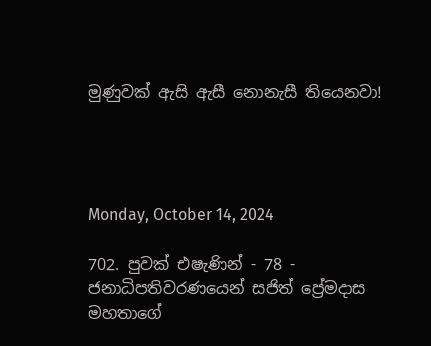මුණුවක් ඇසි ඇසී නොනැසී තියෙනවා!




Monday, October 14, 2024

702. පුවක් එෂැණින් - 78 - ජනාධිපතිවරණයෙන් සජිත් ප්‍රේමදාස මහතාගේ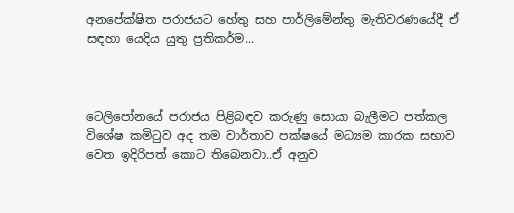අනපේක්ෂිත පරාජයට හේතු සහ පාර්ලිමේන්තු මැතිවරණයේදී ඒ සඳහා යෙදිය යුතු ප්‍රතිකර්ම...



ටෙලිපෝනයේ පරාජය පිළිබඳව කරුණු සොයා බැලීමට පත්කල විශේෂ කමිටුව අද තම වාර්තාව පක්ෂයේ මධ්‍යම කාරක සභාව වෙත ඉදිරිපත් කොට තිබෙනවා..ඒ අනුව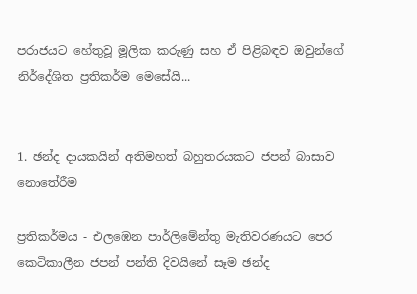පරාජයට හේතුවූ මූලික කරුණු සහ ඒ පිළිබඳව ඔවුන්ගේ නිර්දේශිත ප්‍රතිකර්ම මෙසේයි...


1. ඡන්ද දායකයින් අතිමහත් බහුතරයකට ජපන් බාසාව නොතේරීම

ප්‍රතිකර්මය - එලඹෙන පාර්ලිමේන්තු මැතිවරණයට පෙර කෙටිකාලීන ජපන් පන්ති දිවයිනේ සෑම ඡන්ද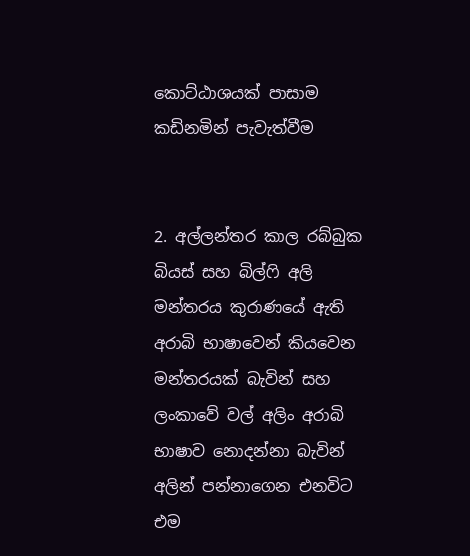කොට්ඨාශයක් පාසාම කඩිනමින් පැවැත්වීම


2. අල්ලන්තර කාල රබ්බුක බියස් සහ බිල්ෆි අලි මන්තරය කුරාණයේ ඇති අරාබි භාෂාවෙන් කියවෙන මන්තරයක් බැවින් සහ ලංකාවේ වල් අලිං අරාබි භාෂාව නොදන්නා බැවින් අලින් පන්නාගෙන එනවිට එම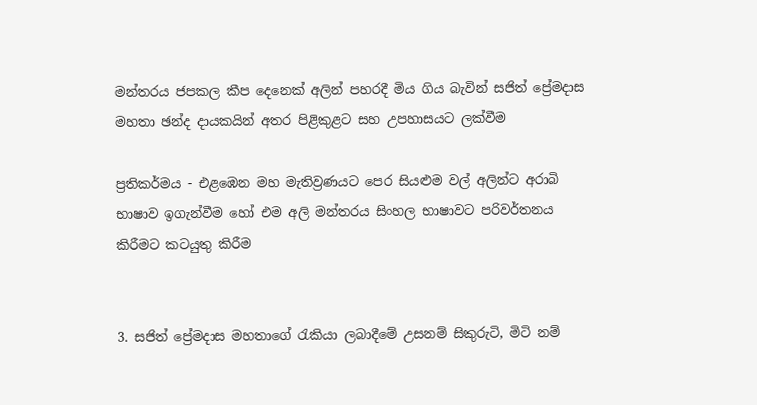මන්තරය ජපකල කීප දෙනෙක් අලින් පහරදී මිය ගිය බැවින් සජිත් ප්‍රේමදාස මහතා ඡන්ද දායකයින් අතර පිළිකුළට සහ උපහාසයට ලක්වීම

ප්‍රතිකර්මය - එළඹෙන මහ මැතිව්‍රණයට පෙර සියළුම වල් අලින්ට අරාබි භාෂාව ඉගැන්වීම හෝ එම අලි මන්තරය සිංහල භාෂාවට පරිවර්තනය කිරීමට කටයුතු කිරීම


3. සජිත් ප්‍රේමදාස මහතාගේ රැකියා ලබාදීමේ උසනම් සිකුරුටි, මිටි නම්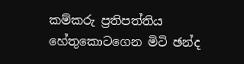කම්කරු ප්‍රතිපත්තිය හේතුකොටගෙන මිටි ඡන්ද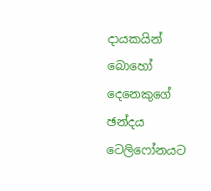දායකයින් බොහෝ දෙනෙකුගේ ඡන්දය ටෙලිෆෝනයට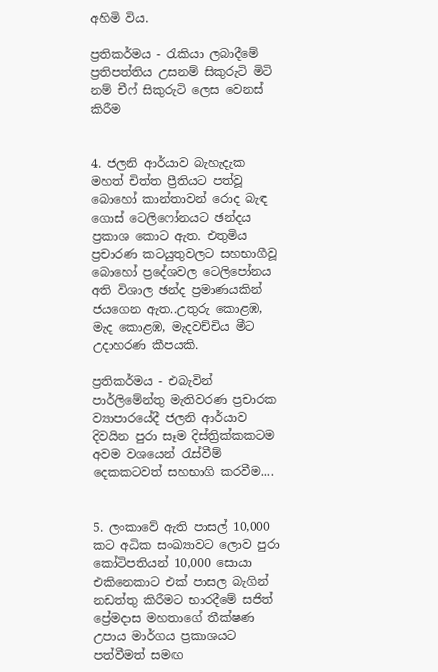අහිමි විය.

ප්‍රතිකර්මය - රැකියා ලබාදීමේ ප්‍රතිපත්තිය උසනම් සිකුරුටි මිටි නම් චීෆ් සිකුරුටි ලෙස වෙනස් කිරීම


4. ජලනි ආර්යාව බැහැදැක මහත් චිත්ත ප්‍රීතියට පත්වූ බොහෝ කාන්තාවන් රොද බැඳ ගොස් ටෙලිෆෝනයට ඡන්දය ප්‍රකාශ කොට ඇත. එතුමිය ප්‍රචාරණ කටයුතුවලට සහභාගීවූ බොහෝ ප්‍රදේශවල ටෙලිපෝනය අති විශාල ඡන්ද ප්‍රමාණයකින් ජයගෙන ඇත..උතුරු කොළඹ, මැද කොළඹ, මැදවච්චිය මීට උදාහරණ කීපයකි.

ප්‍රතිකර්මය - එබැවින් පාර්ලිමේන්තු මැතිවරණ ප්‍රචාරක ව්‍යාපාරයේදී ජලනි ආර්යාව දිවයින පුරා සෑම දිස්ත්‍රික්කකටම අවම වශයෙන් රැස්වීම් දෙකකටවත් සහභාගි කරවීම....


5. ලංකාවේ ඇති පාසල් 10,000 කට අධික සංඛ්‍යාවට ලොව පුරා කෝටිපතියන් 10,000 සොයා එකිනෙකාට එක් පාසල බැගින් නඩත්තු කිරීමට භාරදීමේ සජිත් ප්‍රේමදාස මහතාගේ තීක්ෂණ උපාය මාර්ගය ප්‍රකාශයට පත්වීමත් සමඟ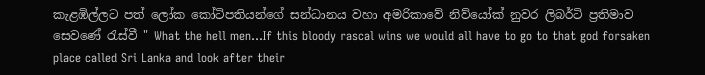කැළඹිල්ලට පත් ලෝක කෝටිපතියන්ගේ සන්ධානය වහා අමරිකාවේ නිව්යෝක් නුවර ලිබර්ටි ප්‍රතිමාව සෙවණේ රැස්වී " What the hell men...If this bloody rascal wins we would all have to go to that god forsaken place called Sri Lanka and look after their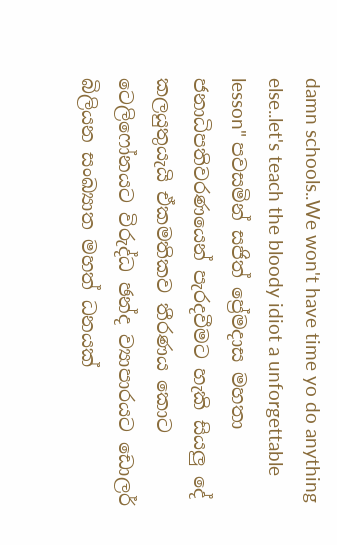damn schools..We won't have time yo do anything else..let's teach the bloody idiot a unforgettable lesson" පවසමින් සජිත් ප්‍රේමදාස මහතා ජනාධිපතිවරණයෙන් පැරදවීමට හැකි සියලු දේ කලයුතුයැයි ඒකමතිකව තීරණය කොට ටෙලිෆෝනයට විරුද්ධ ඡන්ද ව්‍යාපාරයට ඩොලර් බිලියන සංඛ්‍යාත මහත් ධනයක්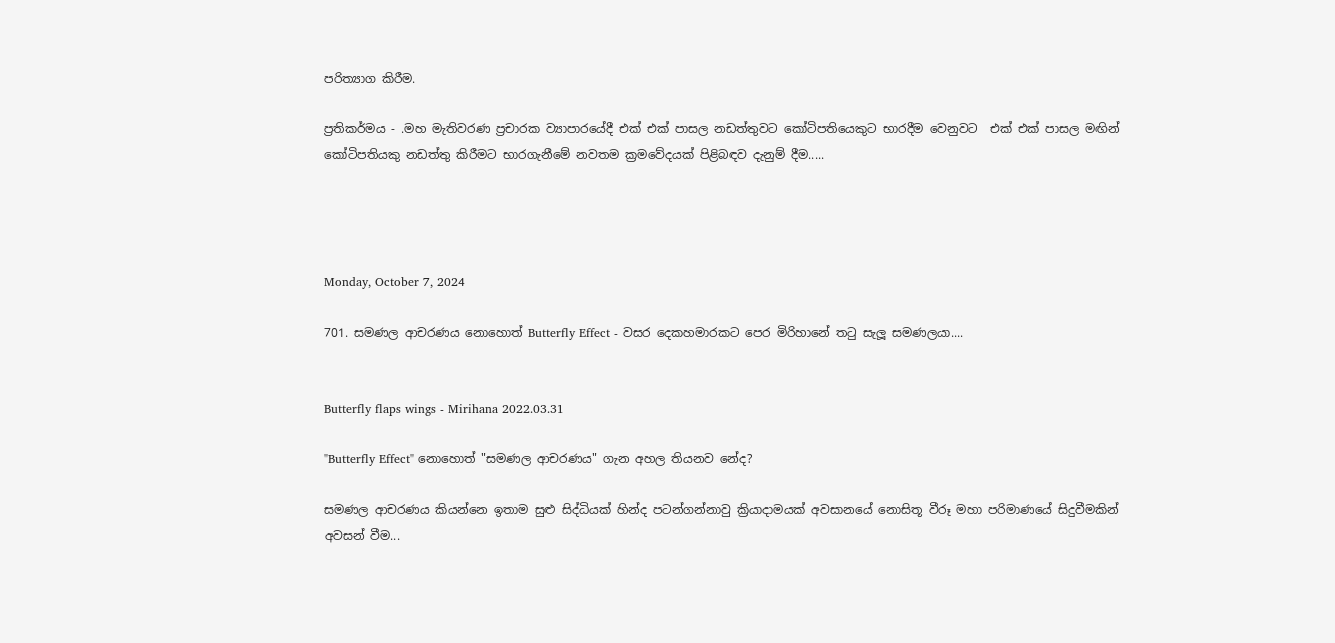පරිත්‍යාග කිරීම.

ප්‍රතිකර්මය - .මහ මැතිවරණ ප්‍රචාරක ව්‍යාපාරයේදී එක් එක් පාසල නඩත්තුවට කෝටිපතියෙකුට භාරදීම වෙනුවට  එක් එක් පාසල මඟින් කෝටිපතියකු නඩත්තු කිරීමට භාරගැනීමේ නවතම ක්‍රමවේදයක් පිළිබඳව දැනුම් දීම.....




Monday, October 7, 2024

701. සමණල ආචරණය නොහොත් Butterfly Effect - වසර දෙකහමාරකට පෙර මිරිහානේ තටු සැලූ සමණලයා....


Butterfly flaps wings - Mirihana 2022.03.31

"Butterfly Effect" නොහොත් "සමණල ආචරණය" ගැන අහල තියනව නේද?

සමණල ආචරණය කියන්නෙ ඉතාම සුළු සිද්ධියක් හින්ද පටන්ගන්නාවු ක්‍රියාදාමයක් අවසානයේ නොසිතූ වීරූ මහා පරිමාණයේ සිදුවීමකින් අවසන් වීම...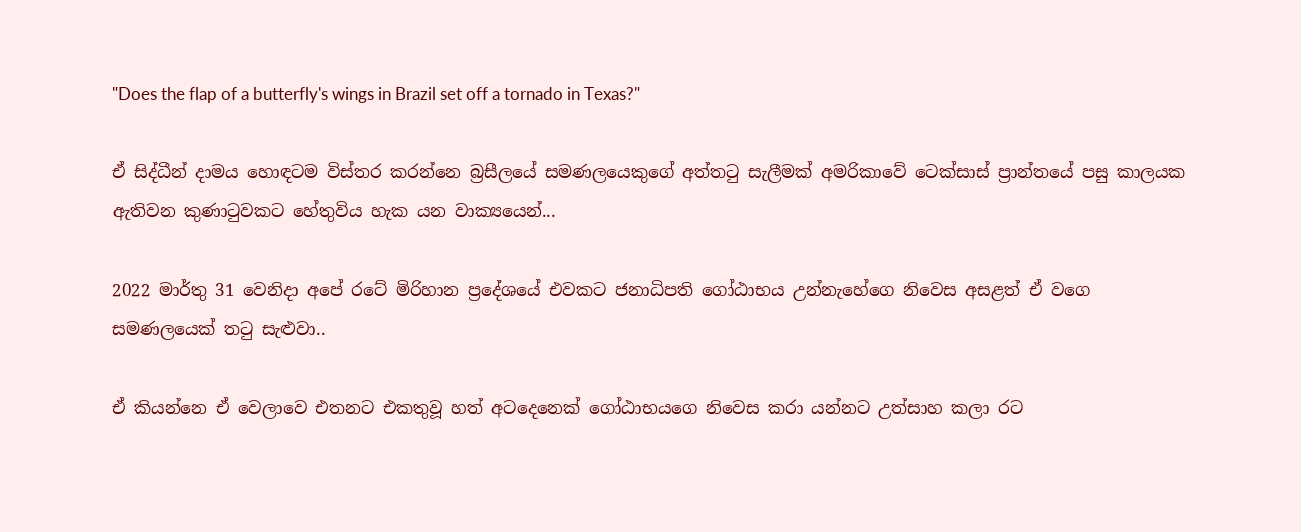"Does the flap of a butterfly's wings in Brazil set off a tornado in Texas?"

ඒ සිද්ධීන් දාමය හොඳටම විස්තර කරන්නෙ බ්‍රසීලයේ සමණලයෙකුගේ අත්තටු සැලීමක් අමරිකාවේ ටෙක්සාස් ප්‍රාන්තයේ පසු කාලයක ඇතිවන කුණාටුවකට හේතුවිය හැක යන වාක්‍යයෙන්...

2022 මාර්තු 31 වෙනිදා අපේ රටේ මිරිහාන ප්‍රදේශයේ එවකට ජනාධිපති ගෝඨාභය උන්නැහේගෙ නිවෙස අසළත් ඒ වගෙ සමණලයෙක් තටු සැළුවා..

ඒ කියන්නෙ ඒ වෙලාවෙ එතනට එකතුවූ හත් අටදෙනෙක් ගෝඨාභයගෙ නිවෙස කරා යන්නට උත්සාහ කලා රට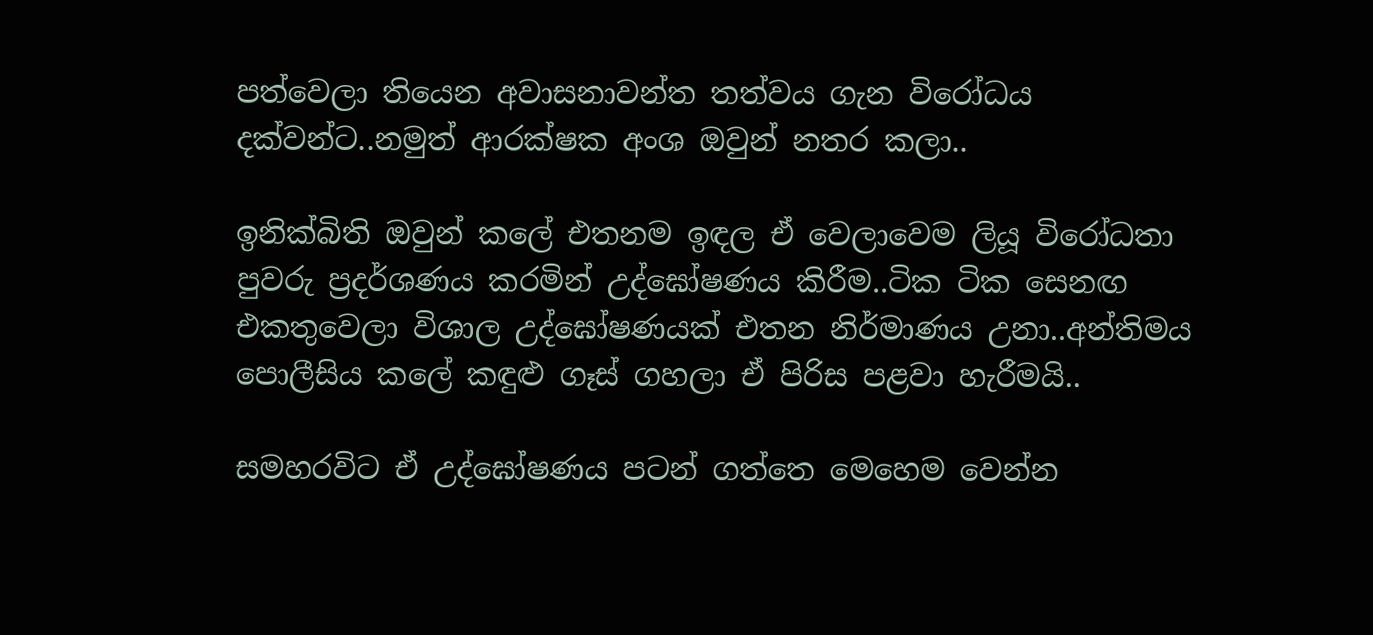පත්වෙලා තියෙන අවාසනාවන්ත තත්වය ගැන විරෝධය දක්වන්ට..නමුත් ආරක්ෂක අංශ ඔවුන් නතර කලා..

ඉනික්බිති ඔවුන් කලේ එතනම ඉඳල ඒ වෙලාවෙම ලියූ විරෝධතා පුවරු ප්‍රදර්ශණය කරමින් උද්ඝෝෂණය කිරීම..ටික ටික සෙනඟ එකතුවෙලා විශාල උද්ඝෝෂණයක් එතන නිර්මාණය උනා..අන්තිමය පොලීසිය කලේ කඳුළු ගෑස් ගහලා ඒ පිරිස පළවා හැරීමයි..

සමහරවිට ඒ උද්ඝෝෂණය පටන් ගත්තෙ මෙහෙම වෙන්න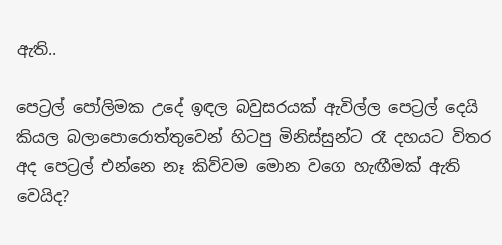ඇති..

පෙට්‍රල් පෝලිමක උදේ ඉඳල බවුසරයක් ඇවිල්ල පෙට්‍රල් දෙයි කියල බලාපොරොත්තුවෙන් හිටපු මිනිස්සුන්ට රෑ දහයට විතර අද පෙට්‍රල් එන්නෙ නෑ කිව්වම මොන වගෙ හැඟීමක් ඇති වෙයිද?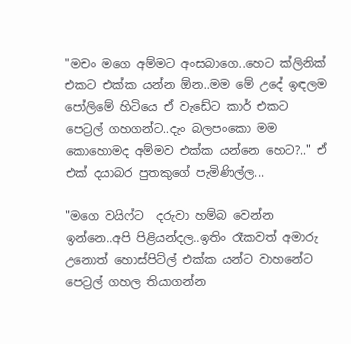"මචං මගෙ අම්මට අංසබාගෙ..හෙට ක්ලිනික් එකට එක්ක යන්න ඕන..මම මේ උදේ ඉඳලම පෝලිමේ හිටියෙ ඒ වැඩේට කාර් එකට පෙට්‍රල් ගහගන්ට..දැං බලපංකො මම කොහොමද අම්මව එක්ක යන්නෙ හෙට?.." ඒ එක් දයාබර පුතකුගේ පැමිණිල්ල...

"මගෙ වයිෆ්ට  දරුවා හම්බ වෙන්න ඉන්නෙ..අපි පිළියන්දල..ඉතිං රෑකවත් අමාරු උනොත් හොස්පිට්ල් එක්ක යන්ට වාහනේට පෙට්‍රල් ගහල තියාගන්න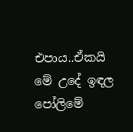එපාය..ඒකයි මේ උදේ ඉඳල පෝලිමේ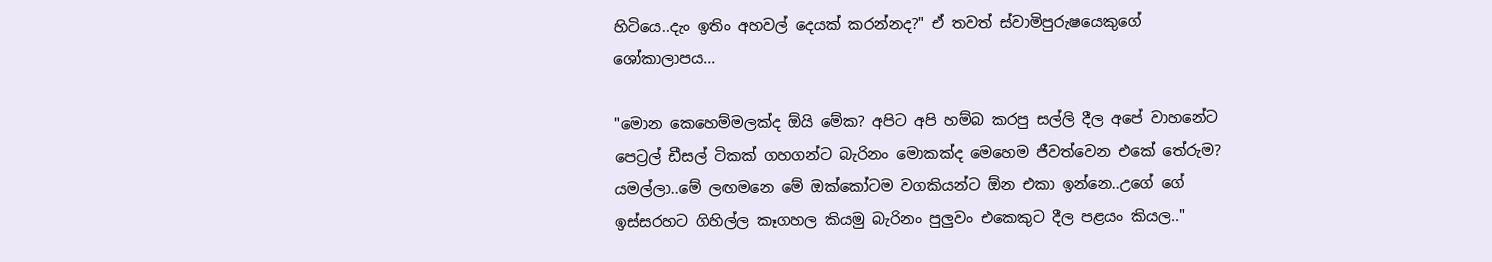හිටියෙ..දැං ඉතිං අහවල් දෙයක් කරන්නද?" ඒ තවත් ස්වාමිපුරුෂයෙකුගේ ශෝකාලාපය...

"මොන කෙහෙම්මලක්ද ඕයි මේක? අපිට අපි හම්බ කරපු සල්ලි දීල අපේ වාහනේට පෙට්‍රල් ඩීසල් ටිකක් ගහගන්ට බැරිනං මොකක්ද මෙහෙම ජීවත්වෙන එකේ තේරුම? යමල්ලා..මේ ලඟමනෙ මේ ඔක්කෝටම වගකියන්ට ඕන එකා ඉන්නෙ..උගේ ගේ ඉස්සරහට ගිහිල්ල කෑගහල කියමු බැරිනං පුලුවං එකෙකුට දීල පළයං කියල.."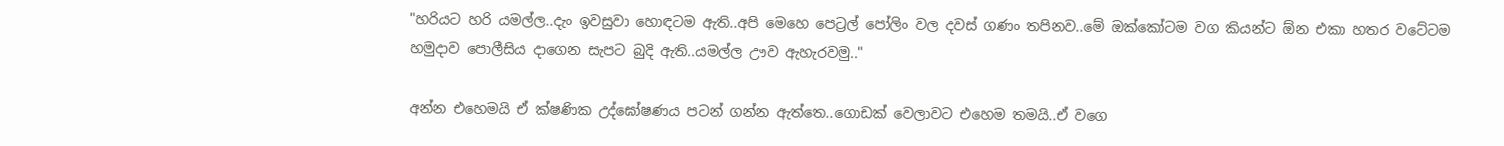"හරියට හරි යමල්ල..දැං ඉවසුවා හොඳටම ඇති..අපි මෙහෙ පෙට්‍රල් පෝලිං වල දවස් ගණං තපිනව..මේ ඔක්කෝටම වග කියන්ට ඕන එකා හතර වටේටම හමුදාව පොලීසිය දාගෙන සැපට බුදි ඇති..යමල්ල ඌව ඇහැරවමු.."

අන්න එහෙමයි ඒ ක්ෂණික උද්ඝෝෂණය පටන් ගන්න ඇත්තෙ..ගොඩක් වෙලාවට එහෙම තමයි..ඒ වගෙ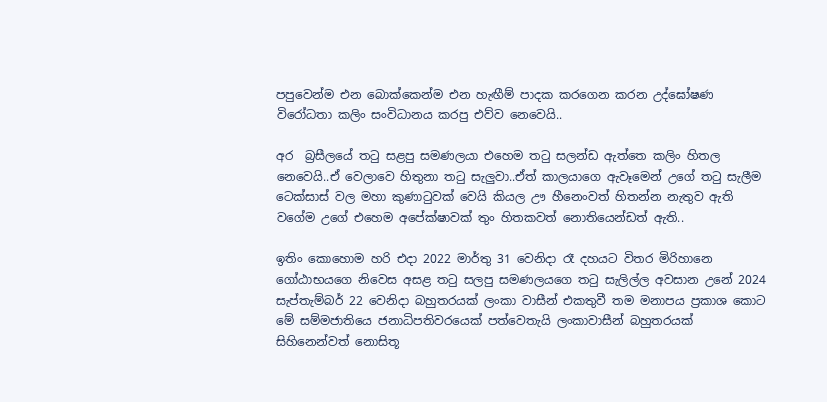පපුවෙන්ම එන බොක්කෙන්ම එන හැඟීම් පාදක කරගෙන කරන උද්ඝෝෂණ විරෝධතා කලිං සංවිධානය කරපු එව්ව නෙවෙයි..

අර  බ්‍රසීලයේ තටු සළපු සමණලයා එහෙම තටු සලන්ඩ ඇත්තෙ කලිං හිතල නෙවෙයි..ඒ වෙලාවෙ හිතුනා තටු සැලුවා..ඒත් කාලයාගෙ ඇවෑමෙන් උගේ තටු සැලීම ටෙක්සාස් වල මහා කුණාටුවක් වෙයි කියල ඌ හීනෙංවත් හිතන්න නැතුව ඇති වගේම උගේ එහෙම අපේක්ෂාවක් තුං හිතකවත් නොතියෙන්ඩත් ඇති..

ඉතිං කොහොම හරි එදා 2022 මාර්තු 31 වෙනිදා රෑ දහයට විතර මිරිහානෙ ගෝඨාභයගෙ නිවෙස අසළ තටු සලපු සමණලයගෙ තටු සැලිල්ල අවසාන උනේ 2024 සැප්තැම්බර් 22 වෙනිදා බහුතරයක් ලංකා වාසීන් එකතුවී තම මනාපය ප්‍රකාශ කොට මේ සම්මජාතියෙ ජනාධිපතිවරයෙක් පත්වෙතැයි ලංකාවාසීන් බහුතරයක් සිහිනෙන්වත් නොසිතූ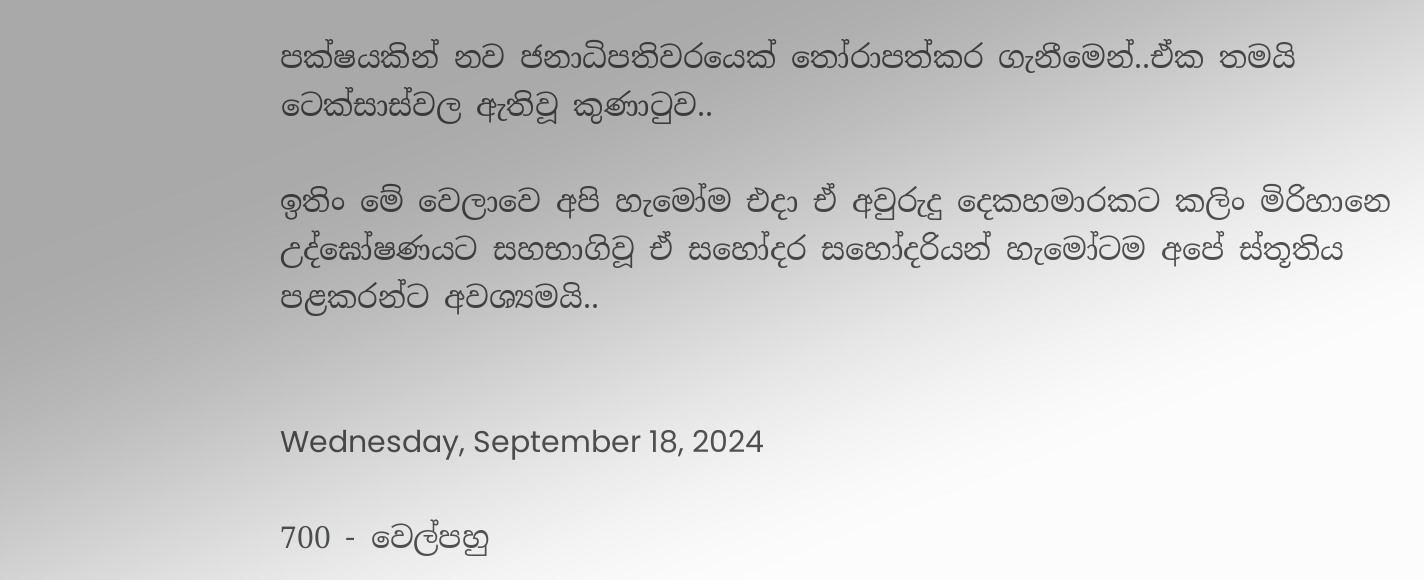පක්ෂයකින් නව ජනාධිපතිවරයෙක් තෝරාපත්කර ගැනීමෙන්..ඒක තමයි ටෙක්සාස්වල ඇතිවූ කුණාටුව..

ඉතිං මේ වෙලාවෙ අපි හැමෝම එදා ඒ අවුරුදු දෙකහමාරකට කලිං මිරිහානෙ උද්ඝෝෂණයට සහභාගිවූ ඒ සහෝදර සහෝදරියන් හැමෝටම අපේ ස්තූතිය පළකරන්ට අවශ්‍යමයි..


Wednesday, September 18, 2024

700 - වෙල්පහු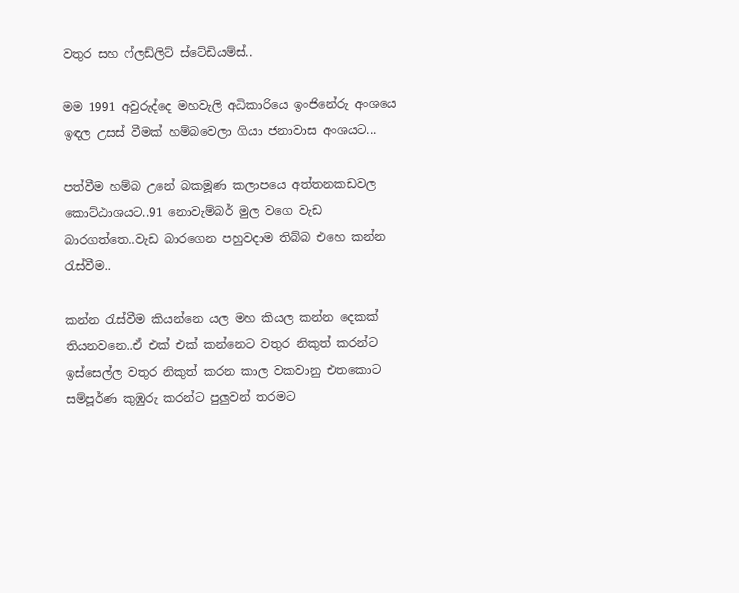වතුර සහ ෆ්ලඩ්ලිට් ස්ටේඩියම්ස්..

මම 1991 අවුරුද්දෙ මහවැලි අධිකාරියෙ ඉංජිනේරු අංශයෙ ඉඳල උසස් වීමක් හම්බවෙලා ගියා ජනාවාස අංශයට...

පත්වීම හම්බ උනේ බකමූණ කලාපයෙ අත්තනකඩවල කොට්ඨාශයට..91 නොවැම්බර් මුල වගෙ වැඩ බාරගත්තෙ..වැඩ බාරගෙන පහුවදාම තිබ්බ එහෙ කන්න රැස්වීම..

කන්න රැස්වීම කියන්නෙ යල මහ කියල කන්න දෙකක් තියනවනෙ..ඒ එක් එක් කන්නෙට වතුර නිකුත් කරන්ට ඉස්සෙල්ල වතුර නිකුත් කරන කාල වකවානු එතකොට සම්පූර්ණ කුඹුරු කරන්ට පුලුවන් තරමට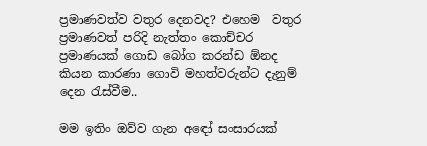ප්‍රමාණවත්ව වතුර දෙනවද? එහෙම  වතුර ප්‍රමාණවත් පරිදි නැත්තං කොච්චර ප්‍රමාණයක් ගොඩ බෝග කරන්ඩ ඕනද කියන කාරණා ගොවි මහත්වරුන්ට දැනුම් දෙන රැස්වීම..

මම ඉතිං ඔව්ව ගැන අඳෝ සංසාරයක්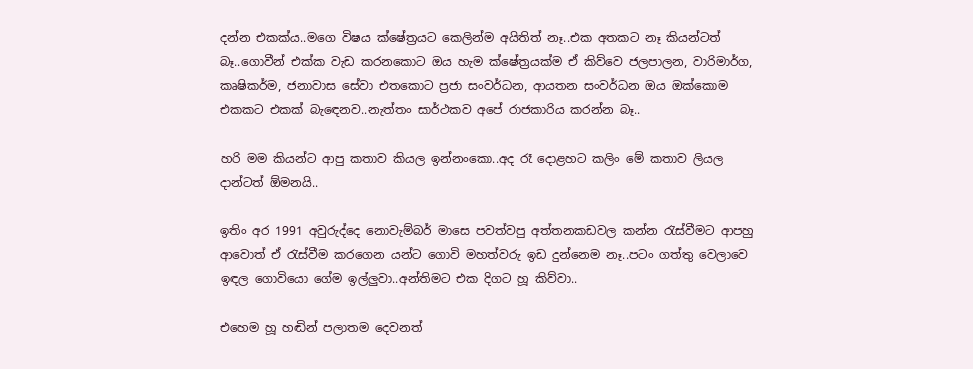දන්න එකක්ය..මගෙ විෂය ක්ෂේත්‍රයට කෙලින්ම අයිතිත් නෑ..එක අතකට නෑ කියන්ටත් බෑ..ගොවීන් එක්ක වැඩ කරනකොට ඔය හැම ක්ෂේත්‍රයක්ම ඒ කිව්වෙ ජලපාලන, වාරිමාර්ග, කෘෂිකර්ම, ජනාවාස සේවා එතකොට ප්‍රජා සංවර්ධන, ආයතන සංවර්ධන ඔය ඔක්කොම එකකට එකක් බැඳෙනව..නැත්තං සාර්ථකව අපේ රාජකාරිය කරන්න බෑ..

හරි මම කියන්ට ආපු කතාව කියල ඉන්නංකො..අද රෑ දොළහට කලිං මේ කතාව ලියල දාන්ටත් ඕමනයි..

ඉතිං අර 1991 අවුරුද්දෙ නොවැම්බර් මාසෙ පවත්වපු අත්තනකඩවල කන්න රැස්වීමට ආපහු ආවොත් ඒ රැස්වීම කරගෙන යන්ට ගොවි මහත්වරු ඉඩ දුන්නෙම නෑ..පටං ගත්තු වෙලාවෙ ඉඳල ගොවියො ගේම ඉල්ලුවා..අන්තිමට එක දිගට හූ කිව්වා..

එහෙම හූ හඬින් පලාතම දෙවනත්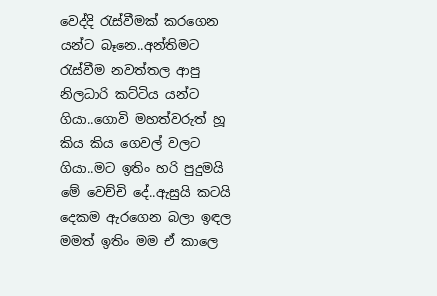වෙද්දි රැස්වීමක් කරගෙන යන්ට බෑනෙ..අන්තිමට රැස්වීම නවත්තල ආපු නිලධාරි කට්ටිය යන්ට ගියා..ගොවි මහත්වරුත් හූ කිය කිය ගෙවල් වලට ගියා..මට ඉතිං හරි පුදුමයි මේ වෙච්චි දේ..ඇසුයි කටයි දෙකම ඇරගෙන බලා ඉඳල මමත් ඉතිං මම ඒ කාලෙ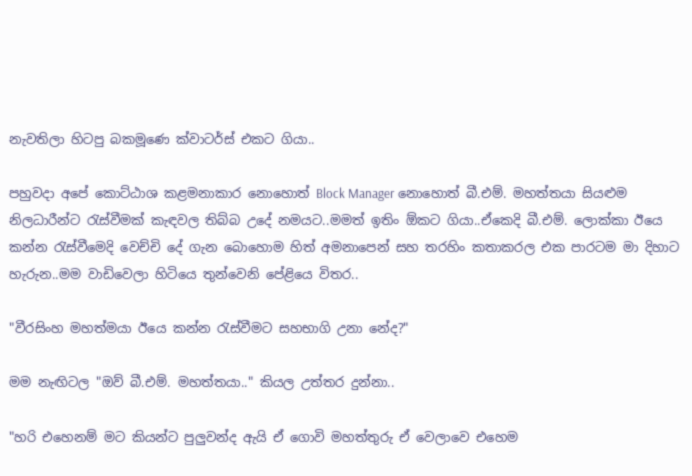නැවතිලා හිටපු බකමූණෙ ක්වාටර්ස් එකට ගියා..

පහුවදා අපේ කොට්ඨාශ කළමනාකාර නොහොත් Block Manager නොහොත් බී.එම්. මහත්තයා සියළුම නිලධාරීන්ට රැස්වීමක් කැඳවල තිබ්බ උදේ නමයට..මමත් ඉතිං ඕකට ගියා..ඒකෙදි බී.එම්. ලොක්කා ඊයෙ කන්න රැස්වීමෙදි වෙච්චි දේ ගැන බොහොම හිත් අමනාපෙන් සහ තරහිං කතාකරල එක පාරටම මා දිහාට හැරුන..මම වාඩිවෙලා හිටියෙ තුන්වෙනි පේළියෙ විතර..

"වීරසිංහ මහත්මයා ඊයෙ කන්න රැස්වීමට සහභාගි උනා නේද?"

මම නැඟිටල "ඔව් බී.එම්. මහත්තයා.." කියල උත්තර දුන්නා..

"හරි එහෙනම් මට කියන්ට පුලුවන්ද ඇයි ඒ ගොවි මහත්තුරු ඒ වෙලාවෙ එහෙම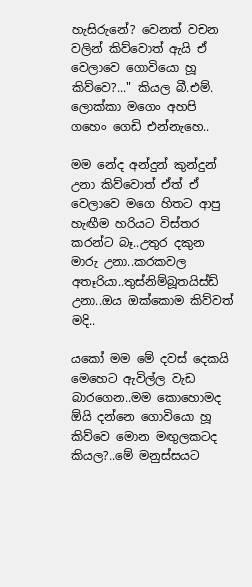හැසිරුනේ? වෙනත් වචන වලින් කිව්වොත් ඇයි ඒ වෙලාවෙ ගොවියො හූ කිව්වෙ?..." කියල බී.එම්. ලොක්කා මගෙං අහපි ගහෙං ගෙඩි එන්නැහෙ..

මම නේද අන්දුන් කුන්දුන් උනා කිව්වොත් ඒත් ඒ වෙලාවෙ මගෙ හිතට ආපු හැඟීම හරියට විස්තර කරන්ට බෑ..උතුර දකුන මාරු උනා..කරකවල අතෑරියා..තුස්නිම්බූතයිස්ඩ් උනා..ඔය ඔක්කොම කිව්වත් මදි..

යකෝ මම මේ දවස් දෙකයි මෙහෙට ඇවිල්ල වැඩ බාරගෙන..මම කොහොමද ඕයි දන්නෙ ගොවියො හූ කිව්වෙ මොන මඟුලකටද කියල?..මේ මනුස්සයට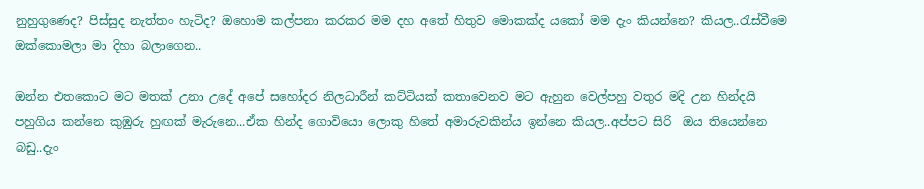නුහුගුණෙද? පිස්සුද නැත්තං හැටිද? ඔහොම කල්පනා කරකර මම දහ අතේ හිතුව මොකක්ද යකෝ මම දැං කියන්නෙ? කියල..රැස්වීමෙ ඔක්කොමලා මා දිහා බලාගෙන..

ඔන්න එතකොට මට මතක් උනා උදේ අපේ සහෝදර නිලධාරීන් කට්ටියක් කතාවෙනව මට ඇහුන වෙල්පහු වතුර මදි උන හින්දයි පහුගිය කන්නෙ කුඹුරු හුඟක් මැරුනෙ...ඒක හින්ද ගොවියො ලොකු හිතේ අමාරුවකින්ය ඉන්නෙ කියල..අප්පට සිරි  ඔය තියෙන්නෙ බඩු..දැං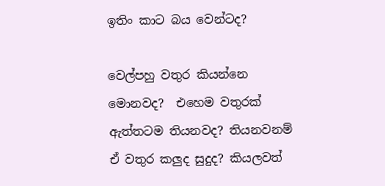ඉතිං කාට බය වෙන්ටද?

වෙල්පහු වතුර කියන්නෙ මොනවද?  එහෙම වතුරක් ඇත්තටම තියනවද? තියනවනම් ඒ වතුර කලුද සුදුද? කියලවත්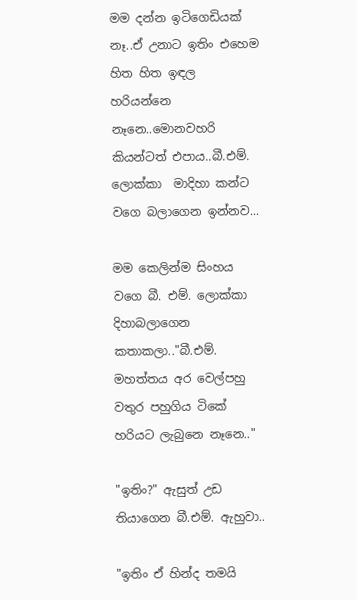මම දන්න ඉටිගෙඩියක් නෑ..ඒ උනාට ඉතිං එහෙම හිත හිත ඉඳල හරියන්නෙ නෑනෙ..මොනවහරි කියන්ටත් එපාය..බී.එම්. ලොක්කා  මාදිහා කන්ට වගෙ බලාගෙන ඉන්නව...

මම කෙලින්ම සිංහය වගෙ බී. එම්. ලොක්කා දිහාබලාගෙන කතාකලා.."බී.එම්. මහත්තය අර වෙල්පහු වතුර පහුගිය ටිකේ හරියට ලැබුනෙ නෑනෙ.."

"ඉතිං?" ඇසුත් උඩ තියාගෙන බී.එම්. ඇහුවා..

"ඉතිං ඒ හින්ද තමයි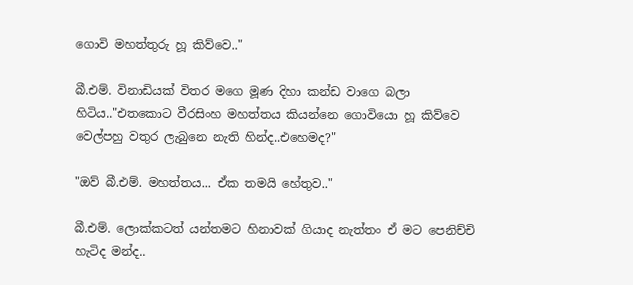ගොවි මහත්තුරු හූ කිව්වෙ.."

බී.එම්. විනාඩියක් විතර මගෙ මූණ දිහා කන්ඩ වාගෙ බලා හිටිය.."එතකොට වීරසිංහ මහත්තය කියන්නෙ ගොවියො හූ කිව්වෙ වෙල්පහු වතුර ලැබුනෙ නැති හින්ද..එහෙමද?"

"ඔව් බී.එම්. මහත්තය... ඒක තමයි හේතුව.."

බී.එම්. ලොක්කටත් යන්තමට හිනාවක් ගියාද නැත්තං ඒ මට පෙනිච්චි හැටිද මන්ද..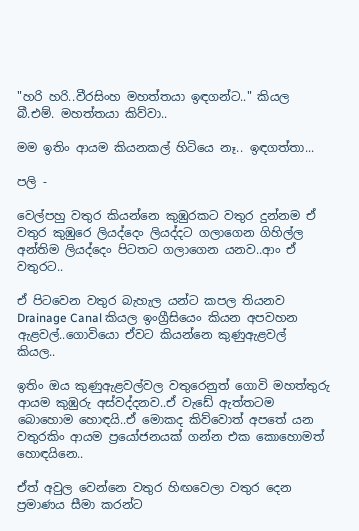"හරි හරි..වීරසිංහ මහත්තයා ඉඳගන්ට.." කියල බී.එම්. මහත්තයා කිව්වා..

මම ඉතිං ආයම කියනකල් හිටියෙ නෑ.. ඉඳගත්තා...

පලි -

වෙල්පහු වතුර කියන්නෙ කුඹුරකට වතුර දුන්නම ඒ වතුර කුඹුරෙ ලියද්දෙං ලියද්දට ගලාගෙන ගිහිල්ල අන්තිම ලියද්දෙං පිටතට ගලාගෙන යනව..ආං ඒ වතුරට..

ඒ පිටවෙන වතුර බැහැල යන්ට කපල තියනව Drainage Canal කියල ඉංග්‍රීසියෙං කියන අපවහන ඇළවල්..ගොවියො ඒවට කියන්නෙ කුණුඇළවල් කියල..

ඉතිං ඔය කුණුඇළවල්වල වතුරෙනුත් ගොවි මහත්තුරු ආයම කුඹුරු අස්වද්දනව..ඒ වැඩේ ඇත්තටම බොහොම හොඳයි..ඒ මොකද කිව්වොත් අපතේ යන වතුරකිං ආයම ප්‍රයෝජනයක් ගන්න එක කොහොමත් හොඳයිනෙ..

ඒත් අවුල වෙන්නෙ වතුර හිඟවෙලා වතුර දෙන ප්‍රමාණය සීමා කරන්ට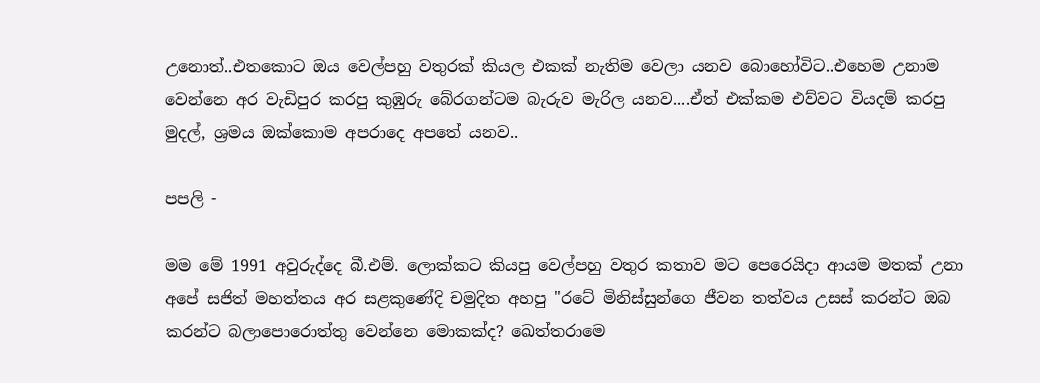උනොත්..එතකොට ඔය වෙල්පහු වතුරක් කියල එකක් නැතිම වෙලා යනව බොහෝවිට..එහෙම උනාම වෙන්නෙ අර වැඩිපුර කරපු කුඹුරු බේරගන්ටම බැරුව මැරිල යනව....ඒත් එක්කම එව්වට වියදම් කරපු මුදල්, ශ්‍රමය ඔක්කොම අපරාදෙ අපතේ යනව..

පපලි -

මම මේ 1991 අවුරුද්දෙ බී.එම්. ලොක්කට කියපු වෙල්පහු වතුර කතාව මට පෙරෙයිදා ආයම මතක් උනා අපේ සජිත් මහත්තය අර සළකුණේදි චමුදිත අහපු "රටේ මිනිස්සුන්ගෙ ජීවන තත්වය උසස් කරන්ට ඔබ කරන්ට බලාපොරොත්තු වෙන්නෙ මොකක්ද? ඛෙත්තරාමෙ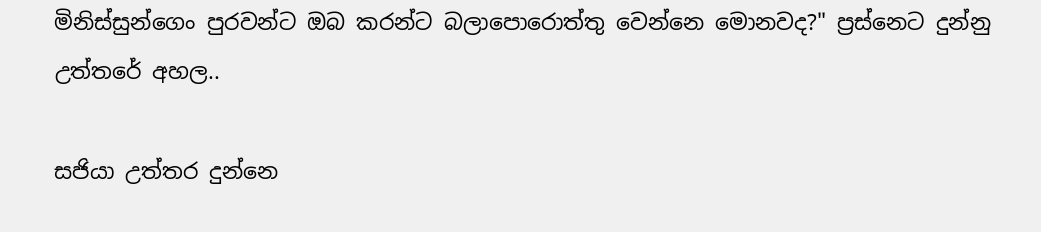මිනිස්සුන්ගෙං පුරවන්ට ඔබ කරන්ට බලාපොරොත්තු වෙන්නෙ මොනවද?" ප්‍රස්නෙට දුන්නු උත්තරේ අහල..

සජියා උත්තර දුන්නෙ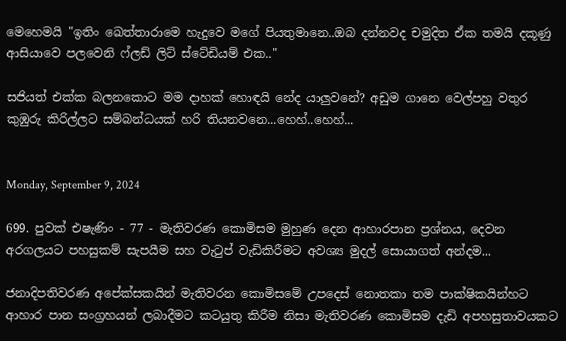මෙහෙමයි "ඉතිං ඛෙත්තාරාමෙ හැදුවෙ මගේ පියතුමානෙ..ඔබ දන්නවද චමුදිත ඒක තමයි දකූණු ආසියාවෙ පලවෙනි ෆ්ලඩ් ලිට් ස්ටේඩියම් එක.."

සජියත් එක්ක බලනකොට මම දාහක් හොඳයි නේද යාලුවනේ? අඩුම ගානෙ වෙල්පහු වතුර කුඹුරු කිරිල්ලට සම්බන්ධයක් හරි තියනවනෙ...හෙහ්..හෙහ්...


Monday, September 9, 2024

699. පුවක් එෂැණිං - 77 - මැතිවරණ කොමිසම මුහුණ දෙන ආහාරපාන ප්‍රශ්නය, දෙවන අරගලයට පහසුකම් සැපයීම සහ වැටුප් වැඩිකිරීමට අවශ්‍ය මුදල් සොයාගත් අන්දම...

ජනාදිපතිවරණ අපේක්සකයින් මැතිවරන කොමිසමේ උපදෙස් නොතකා තම පාක්ෂිකයින්හට ආහාර පාන සංග්‍රහයන් ලබාදීමට කටයුතු කිරීම නිසා මැතිවරණ කොමිසම දැඩි අපහසුතාවයකට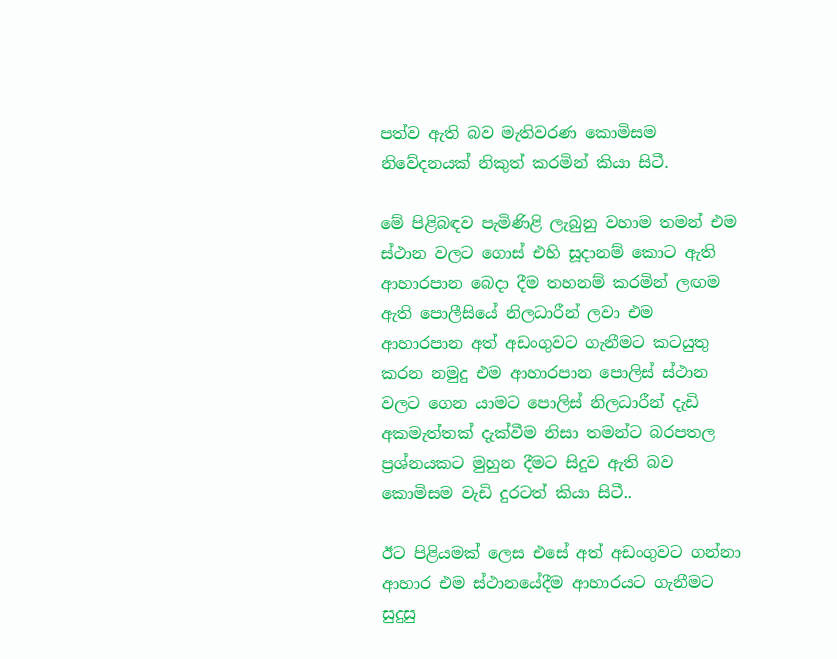පත්ව ඇති බව මැතිවරණ කොමිසම නිවේදනයක් නිකුත් කරමින් කියා සිටී.

මේ පිළිබඳව පැමිණිළි ලැබුනු වහාම තමන් එම ස්ථාන වලට ගොස් එහි සූදානම් කොට ඇති ආහාරපාන බෙදා දීම තහනම් කරමින් ලඟම ඇති පොලීසියේ නිලධාරීන් ලවා එම ආහාරපාන අත් අඩංගුවට ගැනීමට කටයුතු කරන නමුදු එම ආහාරපාන පොලිස් ස්ථාන වලට ගෙන යාමට පොලිස් නිලධාරීන් දැඩි අකමැත්තක් දැක්වීම නිසා තමන්ට බරපතල ප්‍රශ්නයකට මුහුන දීමට සිදුව ඇති බව කොමිසම වැඩි දුරටත් කියා සිටී..

ඊට පිළියමක් ලෙස එසේ අත් අඩංගුවට ගන්නා ආහාර එම ස්ථානයේදීම ආහාරයට ගැනීමට සුදුසු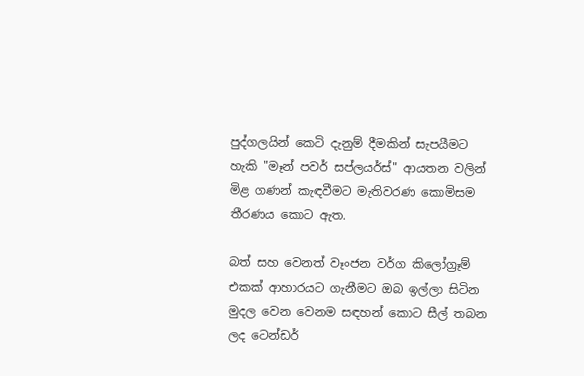පුද්ගලයින් කෙටි දැනුම් දීමකින් සැපයීමට හැකි "මෑන් පවර් සප්ලයර්ස්" ආයතන වලින් මිළ ගණන් කැඳවීමට මැතිවරණ කොමිසම තීරණය කොට ඇත.

බත් සහ වෙනත් වෑංජන වර්ග කිලෝග්‍රෑම් එකක් ආහාරයට ගැනීමට ඔබ ඉල්ලා සිටින මුදල වෙන වෙනම සඳහන් කොට සීල් තබන ලද ටෙන්ඩර්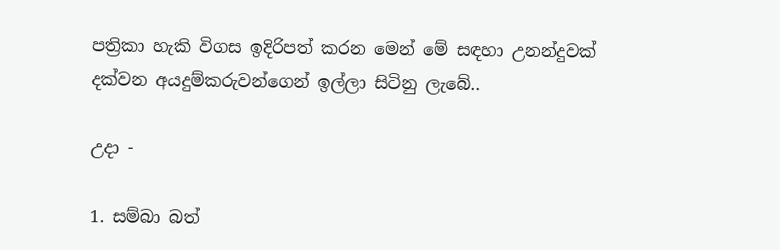පත්‍රිකා හැකි විගස ඉදිරිපත් කරන මෙන් මේ සඳහා උනන්දුවක් දක්වන අයදුම්කරුවන්ගෙන් ඉල්ලා සිටිනු ලැබේ..

උදා -

1. සම්බා බත්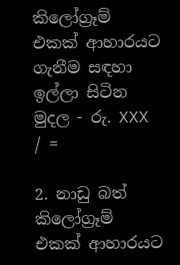කිලෝග්‍රෑම් එකක් ආහාරයට ගැනීම සඳහා ඉල්ලා සිටින මුදල - රු. XXX / =

2. නාඩු බත් කිලෝග්‍රෑම් එකක් ආහාරයට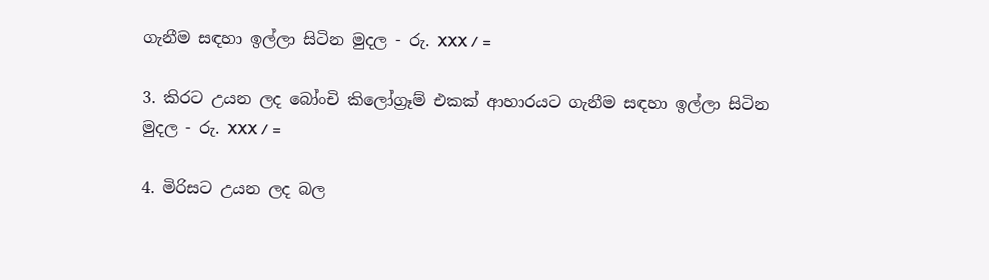ගැනීම සඳහා ඉල්ලා සිටින මුදල - රු. XXX / =

3. කිරට උයන ලද බෝංචි කිලෝග්‍රෑම් එකක් ආහාරයට ගැනීම සඳහා ඉල්ලා සිටින මුදල - රු. XXX / =

4. මිරිසට උයන ලද බල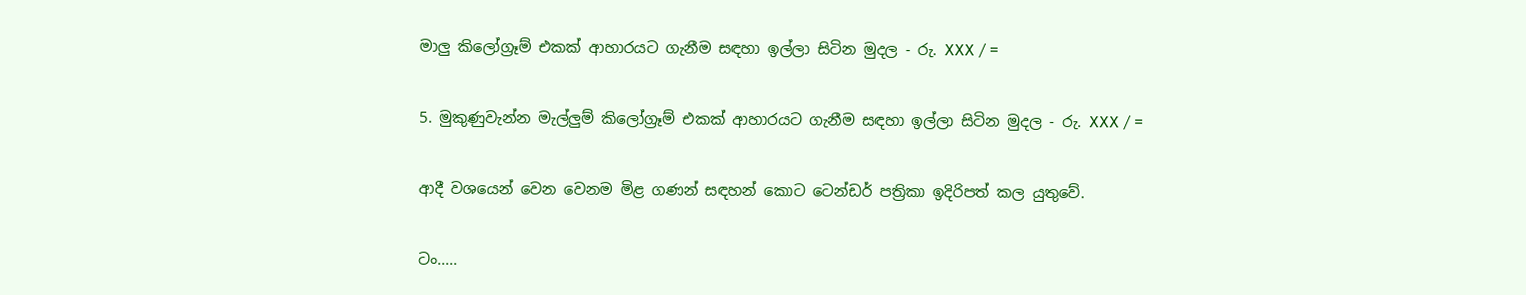මාලු කිලෝග්‍රෑම් එකක් ආහාරයට ගැනීම සඳහා ඉල්ලා සිටින මුදල - රු. XXX / =

5. මුකුණුවැන්න මැල්ලුම් කිලෝග්‍රෑම් එකක් ආහාරයට ගැනීම සඳහා ඉල්ලා සිටින මුදල - රු. XXX / =

ආදී වශයෙන් වෙන වෙනම මිළ ගණන් සඳහන් කොට ටෙන්ඩර් පත්‍රිකා ඉදිරිපත් කල යුතුවේ.

ටං.....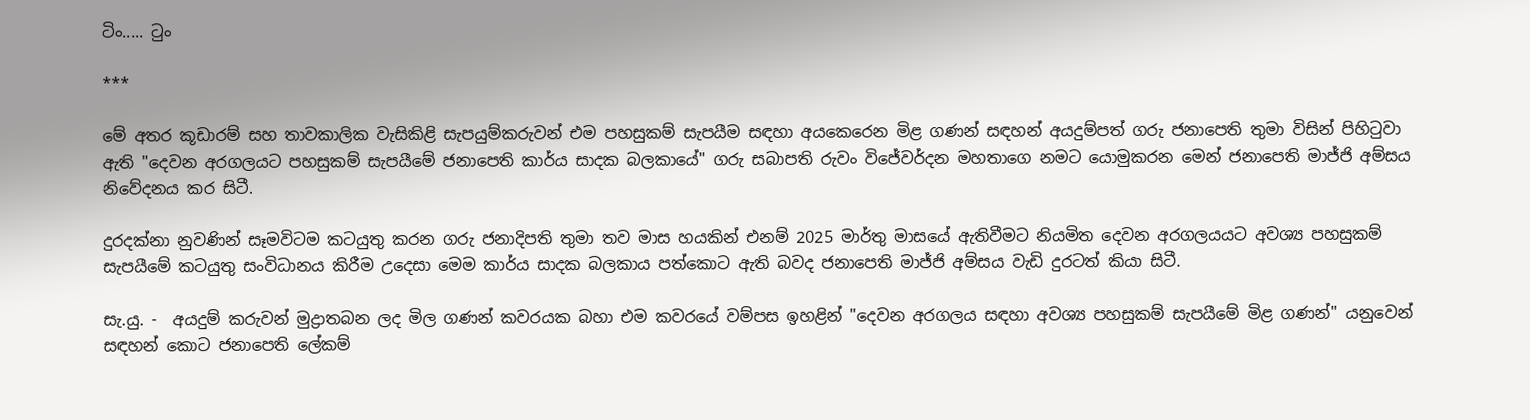ටිං..... ටුං

***

මේ අතර කූඩාරම් සහ තාවකාලික වැසිකිළි සැපයුම්කරුවන් එම පහසුකම් සැපයීම සඳහා අයකෙරෙන මිළ ගණන් සඳහන් අයදුම්පත් ගරු ජනාපෙති තුමා විසින් පිහිටුවා ඇති "දෙවන අරගලයට පහසුකම් සැපයීමේ ජනාපෙති කාර්ය සාදක බලකායේ" ගරු සබාපති රුවං විජේවර්දන මහතාගෙ නමට යොමුකරන මෙන් ජනාපෙති මාජ්ජි අම්සය නිවේදනය කර සිටී.

දුරදක්නා නුවණින් සෑමවිටම කටයුතු කරන ගරු ජනාදිපති තුමා තව මාස හයකින් එනම් 2025 මාර්තු මාසයේ ඇතිවීමට නියමිත දෙවන අරගලයයට අවශ්‍ය පහසුකම් සැපයීමේ කටයුතු සංවිධානය කිරීම උදෙසා මෙම කාර්ය සාදක බලකාය පත්කොට ඇති බවද ජනාපෙති මාජ්ජි අම්සය වැඩි දුරටත් කියා සිටී.

සැ.යු. -  අයදුම් කරුවන් මුද්‍රාතබන ලද මිල ගණන් කවරයක බහා එම කවරයේ වම්පස ඉහළින් "දෙවන අරගලය සඳහා අවශ්‍ය පහසුකම් සැපයීමේ මිළ ගණන්" යනුවෙන් සඳහන් කොට ජනාපෙති ලේකම්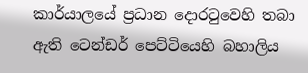කාර්යාලයේ ප්‍රධාන දොරටුවෙහි තබා ඇති ටෙන්ඩර් පෙට්ටියෙහි බහාලිය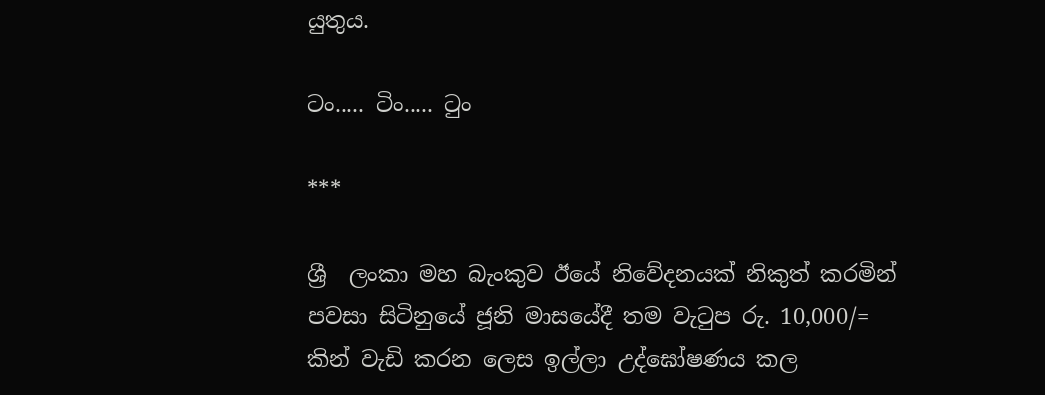යුතුය.

ටං..... ටිං..... ටුං

***

ශ්‍රී  ලංකා මහ බැංකුව ඊයේ නිවේදනයක් නිකුත් කරමින් පවසා සිටිනුයේ ජූනි මාසයේදී තම වැටුප රු. 10,000/= කින් වැඩි කරන ලෙස ඉල්ලා උද්ඝෝෂණය කල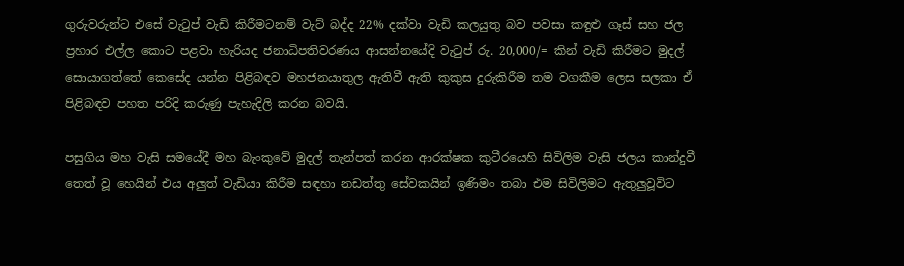ගුරුවරුන්ට එසේ වැටුප් වැඩි කිරීමටනම් වැට් බද්ද 22% දක්වා වැඩි කලයුතු බව පවසා කඳුළු ගෑස් සහ ජල ප්‍රහාර එල්ල කොට පළවා හැරියද ජනාධිපතිවරණය ආසන්නයේදි වැටුප් රු. 20,000/= කින් වැඩි කිරීමට මුදල් සොයාගත්තේ කෙසේද යන්න පිළිබඳව මහජනයාතුල ඇතිවී ඇති කුකුස දුරුකිරීම තම වගකීම ලෙස සලකා ඒ පිළිබඳව පහත පරිදි කරුණු පැහැදිලි කරන බවයි.

පසුගිය මහ වැසි සමයේදී මහ බැංකුවේ මුදල් තැන්පත් කරන ආරක්ෂක කුටීරයෙහි සිවිලිම වැසි ජලය කාන්දුවී තෙත් වූ හෙයින් එය අලුත් වැඩියා කිරීම සඳහා නඩත්තු සේවකයින් ඉණිමං තබා එම සිවිලිමට ඇතුලුවූවිට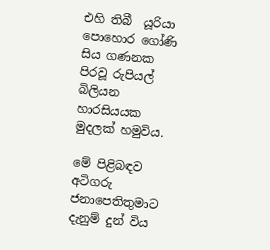එහි තිබී  යූරියා පොහොර ගෝණි සිය ගණනක පිරවූ රුපියල් බිලියන හාරසියයක මුදලක් හමුවිය.

මේ පිළිබඳව අටිගරු ජනාපෙතිතුමාට දැනුම් දුන් විය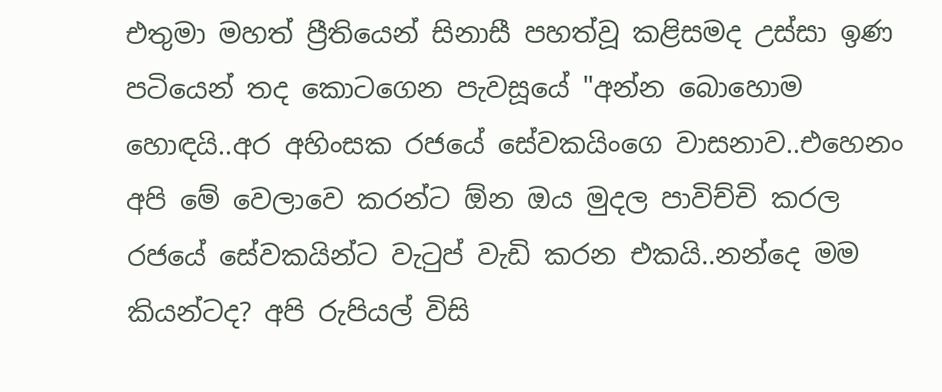එතුමා මහත් ප්‍රීතියෙන් සිනාසී පහත්වූ කළිසමද උස්සා ඉණ පටියෙන් තද කොටගෙන පැවසූයේ "අන්න බොහොම හොඳයි..අර අහිංසක රජයේ සේවකයිංගෙ වාසනාව..එහෙනං අපි මේ වෙලාවෙ කරන්ට ඕන ඔය මුදල පාවිච්චි කරල රජයේ සේවකයින්ට වැටුප් වැඩි කරන එකයි..නන්දෙ මම කියන්ටද? අපි රුපියල් විසි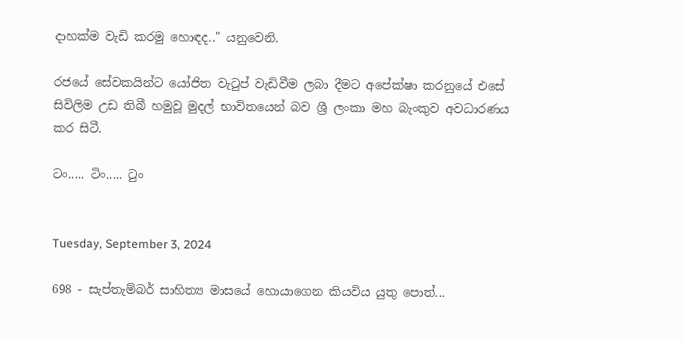දාහක්ම වැඩි කරමු හොඳද.." යනුවෙනි.

රජයේ සේවකයින්ට යෝජිත වැටුප් වැඩිවීම ලබා දීමට අපේක්ෂා කරනුයේ එසේ සිවිලිම උඩ තිබී හමුවූ මුදල් භාවිතයෙන් බව ශ්‍රී ලංකා මහ බැංකුව අවධාරණය කර සිටී.

ටං..... ටිං..... ටුං


Tuesday, September 3, 2024

698 - සැප්තැම්බර් සාහිත්‍ය මාසයේ හොයාගෙන කියවිය යුතු පොත්...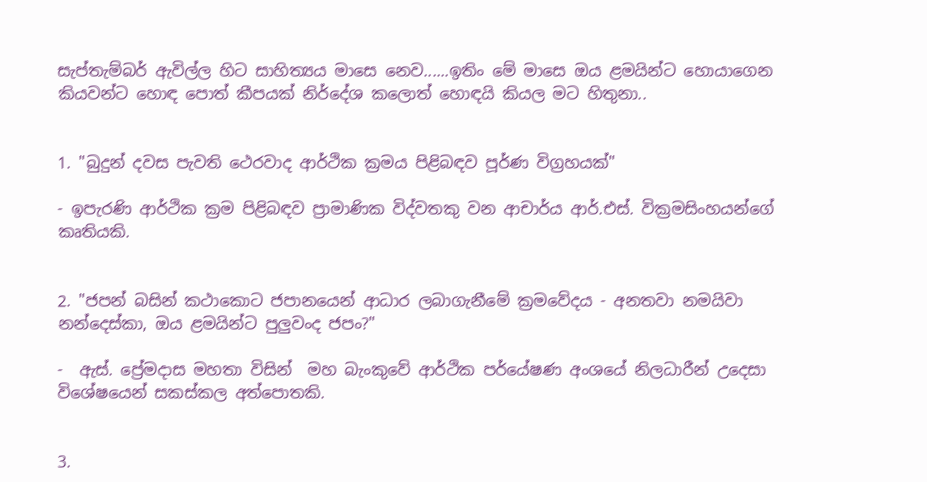සැප්තැම්බර් ඇවිල්ල හිට සාහිත්‍යය මාසෙ නෙව......ඉතිං මේ මාසෙ ඔය ළමයින්ට හොයාගෙන කියවන්ට හොඳ පොත් කීපයක් නිර්දේශ කලොත් හොඳයි කියල මට හිතුනා..


1. "බුදුන් දවස පැවති ථෙරවාද ආර්ථික ක්‍රමය පිළිබඳව පූර්ණ විග්‍රහයක්"

- ඉපැරණි ආර්ථික ක්‍රම පිළිබඳව ප්‍රාමාණික විද්වතකු වන ආචාර්ය ආර්.එස්. වික්‍රමසිංහයන්ගේ කෘතියකි.


2. "ජපන් බසින් කථාකොට ජපානයෙන් ආධාර ලබාගැනීමේ ක්‍රමවේදය - අනතවා නමයිවා නන්දෙස්කා, ඔය ළමයින්ට පුලුවංද ජපං?"

-  ඇස්. ප්‍රේමදාස මහතා විසින්  මහ බැංකුවේ ආර්ථික පර්යේෂණ අංශයේ නිලධාරීන් උදෙසා  විශේෂයෙන් සකස්කල අත්පොතකි.


3.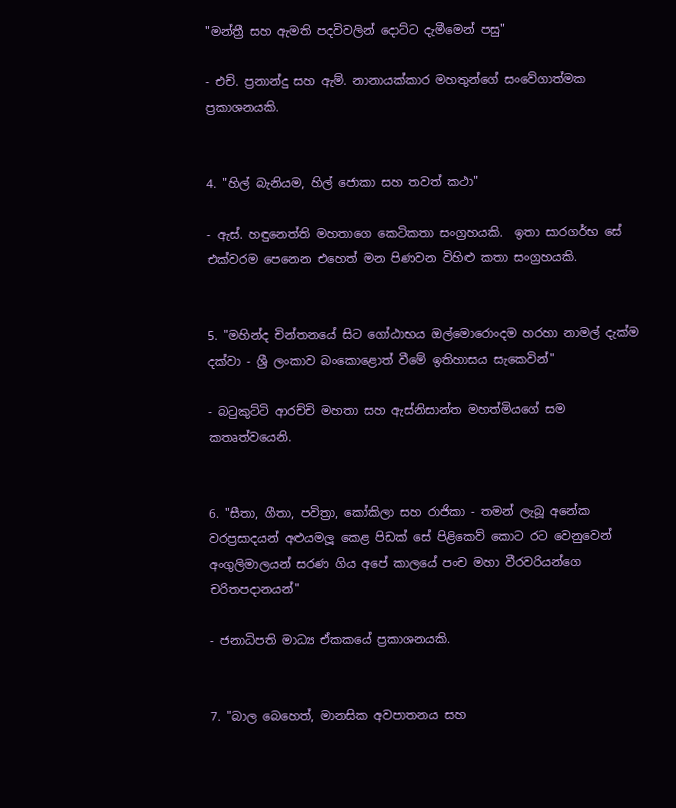"මන්ත්‍රී සහ ඇමති පදවිවලින් දොට්ට දැමීමෙන් පසු"

- එච්. ප්‍රනාන්දු සහ ඇම්. නානායක්කාර මහතුන්ගේ සංවේගාත්මක ප්‍රකාශනයකි.


4. "හිල් බැනියම, හිල් ජොකා සහ තවත් කථා"

- ඇස්. හඳුනෙත්ති මහතාගෙ කෙටිකතා සංග්‍රහයකි.  ඉතා සාරගර්භ සේ එක්වරම පෙනෙන එහෙත් මන පිණවන විහිළු කතා සංග්‍රහයකි.


5. "මහින්ද චින්තනයේ සිට ගෝඨාභය ඔල්මොරොංදම හරහා නාමල් දැක්ම දක්වා - ශ්‍රී ලංකාව බංකොළොත් වීමේ ඉතිහාසය සැකෙවින්"

- බටුකුට්ටි ආරච්චි මහතා සහ ඇස්නිසාන්ත මහත්මියගේ සම කතෘත්වයෙනි.


6. "සීතා, ගීතා, පවිත්‍රා, කෝකිලා සහ රාජිකා - තමන් ලැබූ අනේක වරප්‍රසාදයන් අළුයමලූ කෙළ පිඩක් සේ පිළිකෙව් කොට රට වෙනුවෙන් අංගුලිමාලයන් සරණ ගිය අපේ කාලයේ පංච මහා වීරවරියන්ගෙ චරිතපදානයන්"

- ජනාධිපති මාධ්‍ය ඒකකයේ ප්‍රකාශනයකි.


7. "බාල බෙහෙත්, මානසික අවපාතනය සහ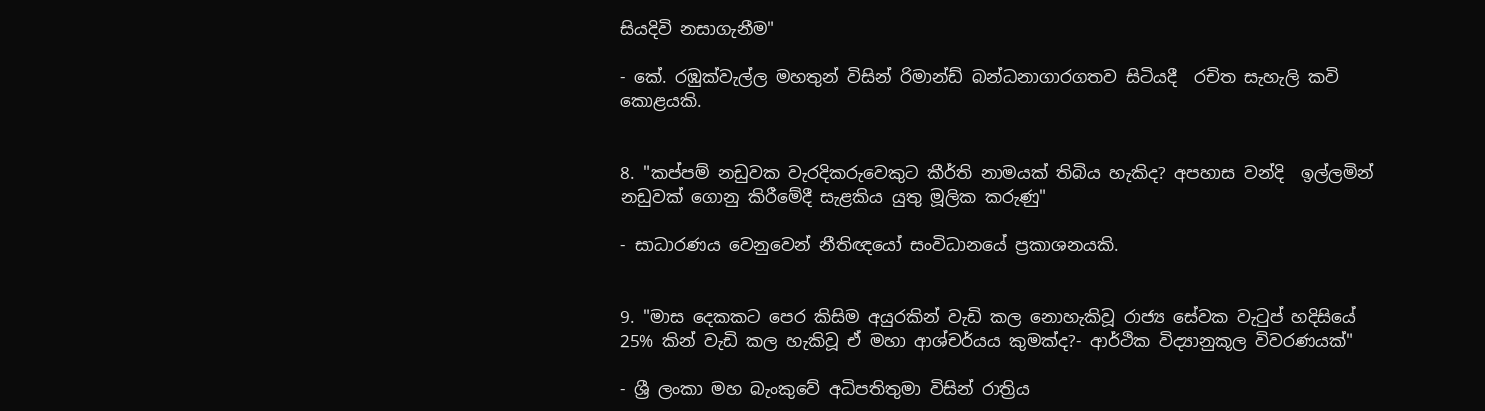සියදිවි නසාගැනීම"

- කේ. රඹුක්වැල්ල මහතුන් විසින් රිමාන්ඩ් බන්ධනාගාරගතව සිටියදී  රචිත සැහැලි කවි කොළයකි.


8. "කප්පම් නඩුවක වැරදිකරුවෙකුට කීර්ති නාමයක් තිබිය හැකිද? අපහාස වන්දි  ඉල්ලමින් නඩුවක් ගොනු කිරීමේදී සැළකිය යුතු මූලික කරුණු"

- සාධාරණය වෙනුවෙන් නීතිඥයෝ සංවිධානයේ ප්‍රකාශනයකි.


9. "මාස දෙකකට පෙර කිසිම අයුරකින් වැඩි කල නොහැකිවූ රාජ්‍ය සේවක වැටුප් හදිසියේ 25% කින් වැඩි කල හැකිවූ ඒ මහා ආශ්චර්යය කුමක්ද?- ආර්ථික විද්‍යානුකූල විවරණයක්"

- ශ්‍රී ලංකා මහ බැංකුවේ අධිපතිතුමා විසින් රාත්‍රිය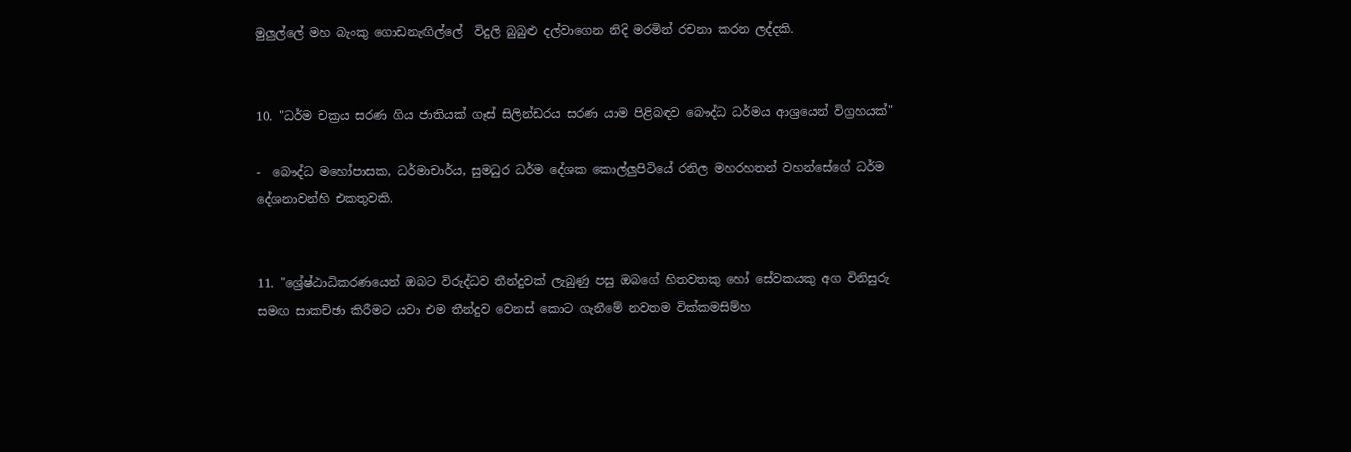මුලුල්ලේ මහ බැංකු ගොඩනැඟිල්ලේ  විදුලි බුබුළු දල්වාගෙන නිදි මරමින් රචනා කරන ලද්දකි.


10. "ධර්ම චක්‍රය සරණ ගිය ජාතියක් ගෑස් සිලින්ඩරය සරණ යාම පිළිබඳව බෞද්ධ ධර්මය ආශ්‍රයෙන් විග්‍රහයක්"

-  බෞද්ධ මහෝපාසක, ධර්මාචාර්ය, සුමධුර ධර්ම දේශක කොල්ලුපිටියේ රනිල මහරහතන් වහන්සේගේ ධර්ම දේශනාවන්හි එකතුවකි.


11. "ශ්‍රේෂ්ඨාධිකරණයෙන් ඔබට විරුද්ධව තීන්දුවක් ලැබුණු පසු ඔබගේ හිතවතකු හෝ සේවකයකු අග විනිසුරු සමඟ සාකච්ඡා කිරීමට යවා එම තීන්දුව වෙනස් කොට ගැනීමේ නවතම වික්කමසිම්හ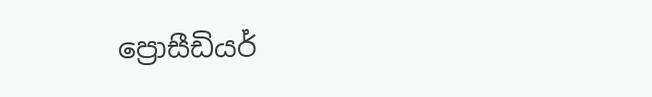ප්‍රොසීඩියර්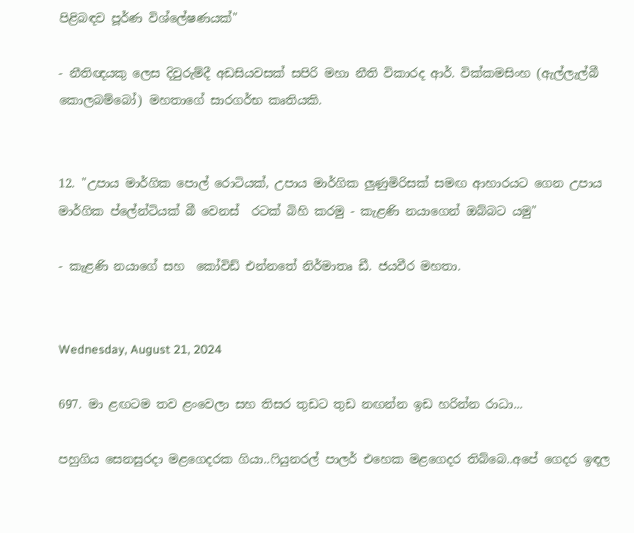පිළිබඳව පූර්ණ විශ්ලේෂණයක්"

- නීතිඥයකු ලෙස දිවුරුම්දී අඩසියවසක් සපිරි මහා නීති විකාරද ආර්. වික්කමසිංහ (ඇල්ලැල්බී කොලබම්බෝ) මහතාගේ සාරගර්භ කෘතියකි.


12. "උපාය මාර්ගික පොල් රොටියක්, උපාය මාර්ගික ලුණුමිරිසක් සමඟ ආහාරයට ගෙන උපාය මාර්ගික ප්ලේන්ටියක් බී වෙනස්  රටක් බිහි කරමු - කැළණි නයාගෙන් ඔබ්බට යමු"

- කැළණි නයාගේ සහ  කෝවිඩ් එන්නතේ නිර්මාතෘ ඩී. ජයවීර මහතා.


Wednesday, August 21, 2024

697. මා ළඟටම තව ළංවෙලා සහ තිසර තුඩට තුඩ නඟන්න ඉඩ හරින්න රාධා...

පහුගිය සෙනසුරදා මළගෙදරක ගියා..ෆියුනරල් පාලර් එහෙක මළගෙදර තිබ්බෙ..අපේ ගෙදර ඉඳල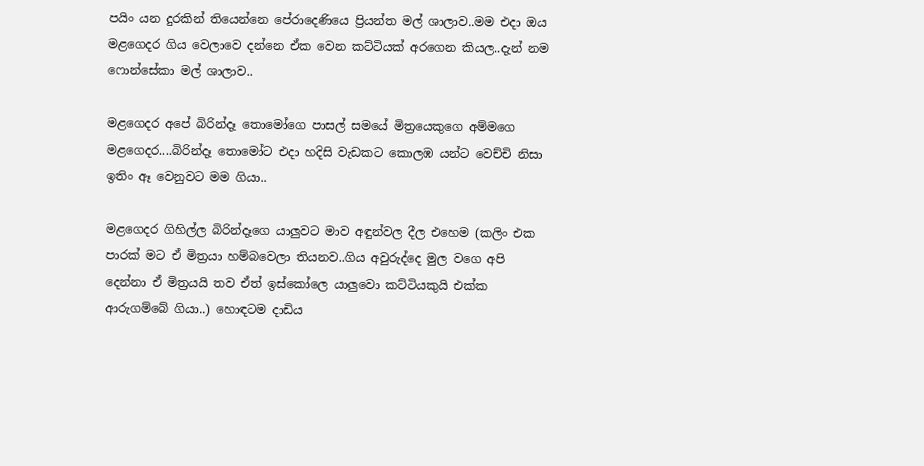පයිං යන දුරකින් තියෙන්නෙ පේරාදෙණියෙ ප්‍රියන්ත මල් ශාලාව..මම එදා ඔය මළගෙදර ගිය වෙලාවෙ දන්නෙ ඒක වෙන කට්ටියක් අරගෙන කියල..දැන් නම ෆොන්සේකා මල් ශාලාව..

මළගෙදර අපේ බිරින්දෑ තොමෝගෙ පාසල් සමයේ මිත්‍රයෙකුගෙ අම්මගෙ මළගෙදර....බිරින්දෑ තොමෝට එදා හදිසි වැඩකට කොලඹ යන්ට වෙච්චි නිසා ඉතිං ඈ වෙනුවට මම ගියා..

මළගෙදර ගිහිල්ල බිරින්දෑගෙ යාලුවට මාව අඳුන්වල දීල එහෙම (කලිං එක පාරක් මට ඒ මිත්‍රයා හම්බවෙලා තියනව..ගිය අවුරුද්දෙ මුල වගෙ අපි දෙන්නා ඒ මිත්‍රයයි තව ඒත් ඉස්කෝලෙ යාලුවො කට්ටියකුයි එක්ක ආරුගම්බේ ගියා..) හොඳටම දාඩිය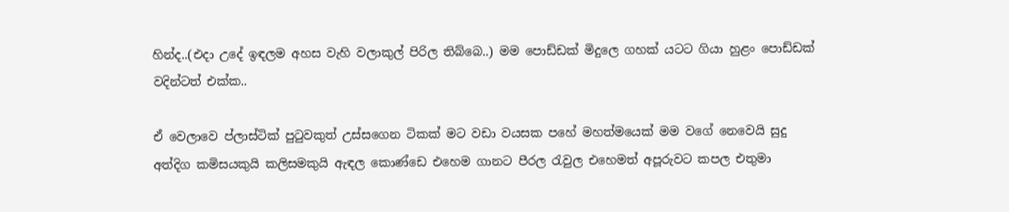හින්ද..(එදා උදේ ඉඳලම අහස වැහි වලාකුල් පිරිල තිබ්බෙ..) මම පොඩ්ඩක් මිදුලෙ ගහක් යටට ගියා හුළං පොඩ්ඩක් වදින්ටත් එක්ක..

ඒ වෙලාවෙ ප්ලාස්ටික් පුටුවකුත් උස්සගෙන ටිකක් මට වඩා වයසක පහේ මහත්මයෙක් මම වගේ නෙවෙයි සුදු අත්දිග කමිසයකුයි කලිසමකුයි ඇඳල කොණ්ඩෙ එහෙම ගානට පීරල රැවුල එහෙමත් අපූරුවට කපල එතුමා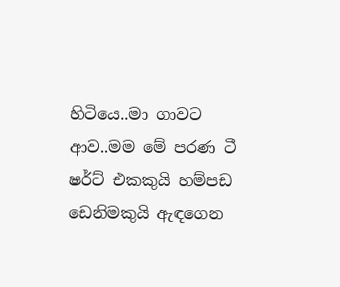හිටියෙ..මා ගාවට ආව..මම මේ පරණ ටී ෂර්ට් එකකුයි හම්පඩ ඩෙනිමකුයි ඇඳගෙන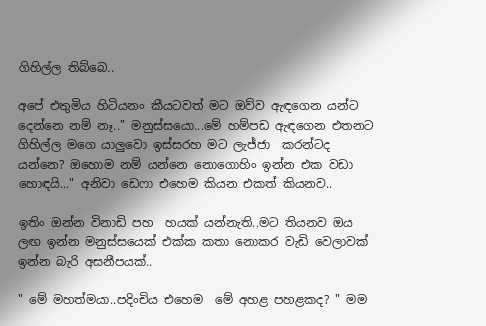ගිහිල්ල තිබ්බෙ..

අපේ එතුමිය හිටියනං කීයටවත් මට ඔව්ව ඇඳගෙන යන්ට දෙන්නෙ නම් නෑ.." මනුස්සයො...මේ හම්පඩ ඇඳගෙන එතනට ගිහිල්ල මගෙ යාලුවො ඉස්සරහ මට ලැජ්ජා  කරන්ටද යන්නෙ? ඔහොම නම් යන්නෙ නොගොහිං ඉන්න එක වඩා හොඳයි..." අනිවා ඩෙෆා එහෙම කියන එකත් කියනව..

ඉතිං ඔන්න විනාඩි පහ  හයක් යන්නැති..මට තියනව ඔය ලඟ ඉන්න මනුස්සයෙක් එක්ක කතා නොකර වැඩි වෙලාවක් ඉන්න බැරි අසනීපයක්..

" මේ මහත්මයා..පදිංචිය එහෙම  මේ අහළ පහළකද? " මම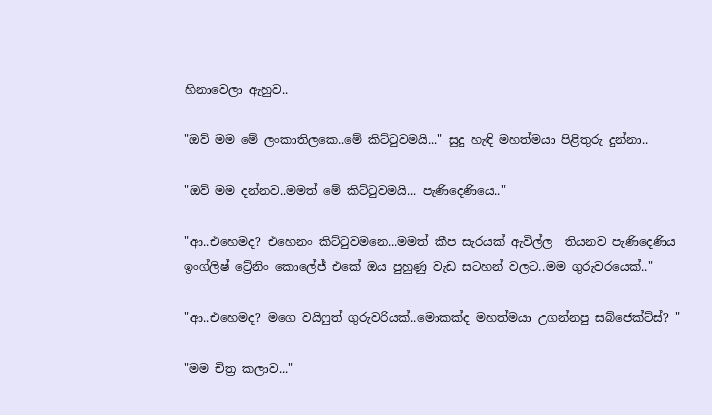හිනාවෙලා ඇහුව..

"ඔව් මම මේ ලංකාතිලකෙ..මේ කිට්ටුවමයි..." සුදු හැඳි මහත්මයා පිළිතුරු දුන්නා..

"ඔව් මම දන්නව..මමත් මේ කිට්ටුවමයි... පැණිදෙණියෙ.."

"ආ..එහෙමද? එහෙනං කිට්ටුවමනෙ...මමත් කීප සැරයක් ඇවිල්ල  තියනව පැණිදෙණිය ඉංග්ලිෂ් ට්‍රේනිං කොලේජ් එකේ ඔය පුහුණු වැඩ සටහන් වලට..මම ගුරුවරයෙක්.."

"ආ..එහෙමද? මගෙ වයිෆුත් ගුරුවරියක්..මොකක්ද මහත්මයා උගන්නපු සබ්ජෙක්ට්ස්? "

"මම චිත්‍ර කලාව..."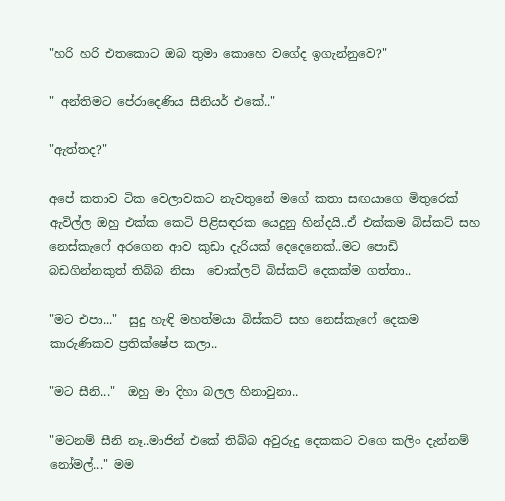"හරි හරි එතකොට ඔබ තුමා කොහෙ වගේද ඉගැන්නුවෙ?"

" අන්තිමට පේරාදෙණිය සීනියර් එකේ.."

"ඇත්තද?"

අපේ කතාව ටික වෙලාවකට නැවතුනේ මගේ කතා සඟයාගෙ මිතුරෙක් ඇවිල්ල ඔහු එක්ක කෙටි පිළිසඳරක යෙදුනු හින්දයි..ඒ එක්කම බිස්කට් සහ නෙස්කැෆේ අරගෙන ආව කුඩා දැරියක් දෙදෙනෙක්..මට පොඩි බඩගින්නකුත් තිබ්බ නිසා  චොක්ලට් බිස්කට් දෙකක්ම ගත්තා..

"මට එපා..."  සුදු හැඳි මහත්මයා බිස්කට් සහ නෙස්කැෆේ දෙකම කාරුණිකව ප්‍රතික්ෂේප කලා..

"මට සීනි..."  ඔහු මා දිහා බලල හිනාවුනා..

"මටනම් සීනි නෑ..මාජින් එකේ තිබ්බ අවුරුදු දෙකකට වගෙ කලිං දැන්නම් නෝමල්..." මම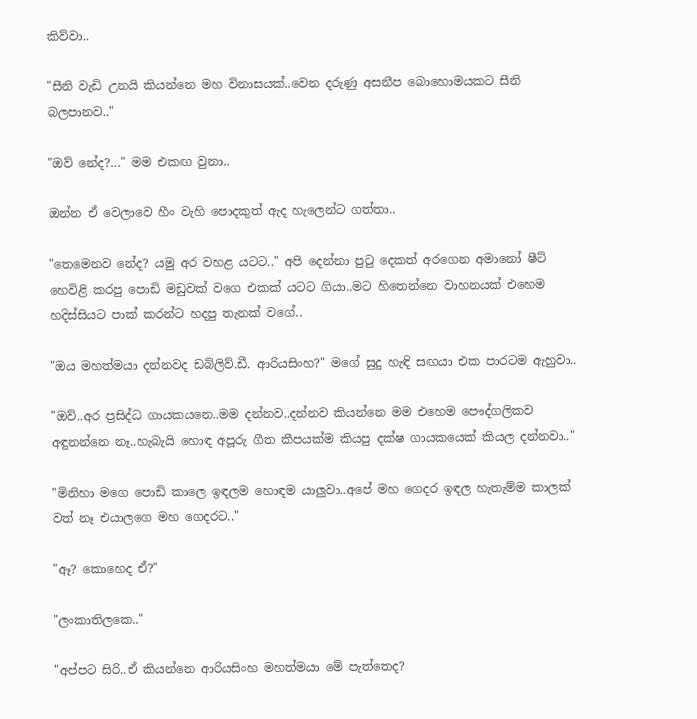කිව්වා..

"සීනි වැඩි උනයි කියන්නෙ මහ විනාසයක්..වෙන දරුණු අසනීප බොහොමයකට සීනි බලපානව.."

"ඔව් නේද?..." මම එකඟ වුනා..

ඔන්න ඒ වෙලාවෙ හීං වැහි පොදකුත් ඇද හැලෙන්ට ගත්තා..

"තෙමෙනව නේද? යමු අර වහළ යටට.." අපි දෙන්නා පුටු දෙකත් අරගෙන අමානෝ ෂීට් හෙවිළි කරපු පොඩි මඩුවක් වගෙ එකක් යටට ගියා..මට හිතෙන්නෙ වාහනයක් එහෙම හදිස්සියට පාක් කරන්ට හදපු තැනක් වගේ..

"ඔය මහත්මයා දන්නවද ඩබ්ලිව්.ඩී. ආරියසිංහ?" මගේ සුදු හැඳි සඟයා එක පාරටම ඇහුවා..

"ඔව්..අර ප්‍රසිද්ධ ගායකයනෙ..මම දන්නව..දන්නව කියන්නෙ මම එහෙම පෞද්ගලිකව අඳුනන්නෙ නෑ..හැබැයි හොඳ අපූරු ගීත කීපයක්ම කියපු දක්ෂ ගායකයෙක් කියල දන්නවා.."

"මිනිහා මගෙ පොඩි කාලෙ ඉඳලම හොඳම යාලුවා..අපේ මහ ගෙදර ඉඳල හැතැම්ම කාලක් වත් නෑ එයාලගෙ මහ ගෙදරට.."

"ඈ? කොහෙද ඒ?"

"ලංකාතිලකෙ.."

"අප්පට සිරි..ඒ කියන්නෙ ආරියසිංහ මහත්මයා මේ පැත්තෙද?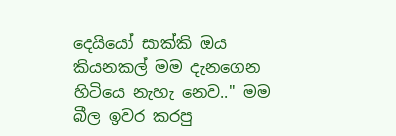දෙයියෝ සාක්කි ඔය කියනකල් මම දැනගෙන හිටියෙ නැහැ නෙව.." මම බීල ඉවර කරපු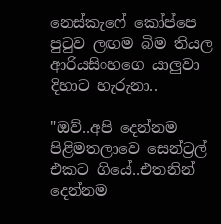නෙස්කැෆේ කෝප්පෙ පුටුව ලඟම බිම තියල ආරියසිංහගෙ යාලුවා දිහාට හැරුනා..

"ඔව්..අපි දෙන්නම පිළිමතලාවෙ සෙන්ට්‍රල් එකට ගියේ..එතනින් දෙන්නම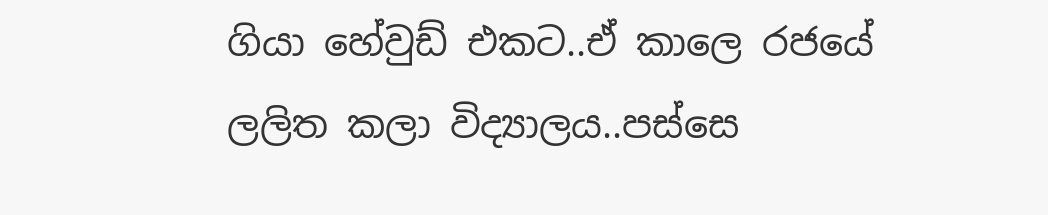ගියා හේවුඩ් එකට..ඒ කාලෙ රජයේ ලලිත කලා විද්‍යාලය..පස්සෙ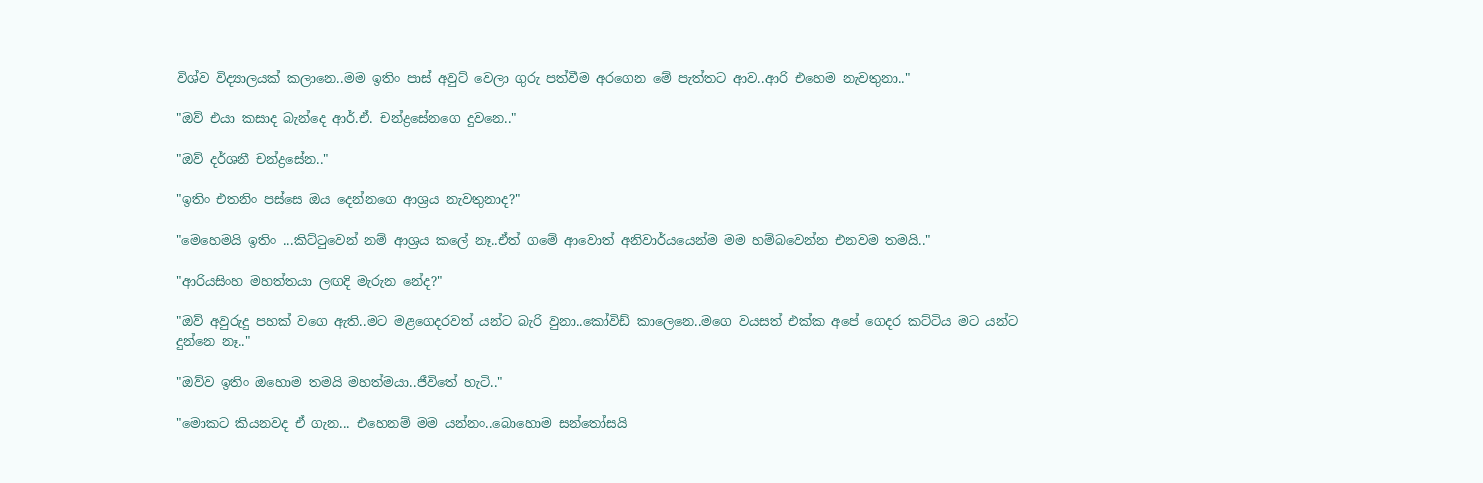විශ්ව විද්‍යාලයක් කලානෙ..මම ඉතිං පාස් අවුට් වෙලා ගුරු පත්වීම අරගෙන මේ පැත්තට ආව..ආරි එහෙම නැවතුනා.."

"ඔව් එයා කසාද බැන්දෙ ආර්.ඒ. චන්ද්‍රසේනගෙ දුවනෙ.."

"ඔව් දර්ශනී චන්ද්‍රසේන.."

"ඉතිං එතනිං පස්සෙ ඔය දෙන්නගෙ ආශ්‍රය නැවතුනාද?"

"මෙහෙමයි ඉතිං ...කිට්ටුවෙන් නම් ආශ්‍රය කලේ නෑ..ඒත් ගමේ ආවොත් අනිවාර්යයෙන්ම මම හම්බවෙන්න එනවම තමයි.."

"ආරියසිංහ මහත්තයා ලඟදි මැරුන නේද?"

"ඔව් අවුරුදු පහක් වගෙ ඇති..මට මළගෙදරවත් යන්ට බැරි වුනා..කෝවිඩ් කාලෙනෙ..මගෙ වයසත් එක්ක අපේ ගෙදර කට්ටිය මට යන්ට දුන්නෙ නෑ.."

"ඔව්ව ඉතිං ඔහොම තමයි මහත්මයා..ජීවිතේ හැටි.."

"මොකට කියනවද ඒ ගැන... එහෙනම් මම යන්නං..බොහොම සන්තෝසයි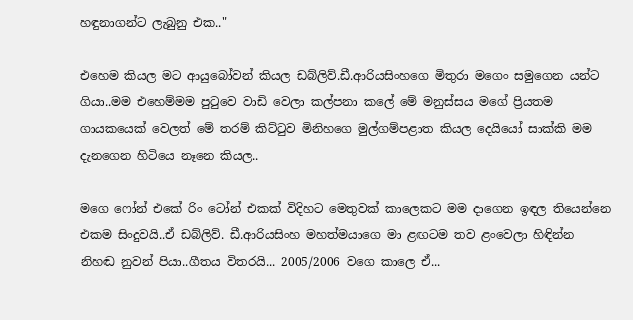හඳුනාගන්ට ලැබුනු එක.."

එහෙම කියල මට ආයුබෝවන් කියල ඩබ්ලිව්.ඩී.ආරියසිංහගෙ මිතුරා මගෙං සමුගෙන යන්ට  ගියා..මම එහෙම්මම පුටුවෙ වාඩි වෙලා කල්පනා කලේ මේ මනුස්සය මගේ ප්‍රියතම ගායකයෙක් වෙලත් මේ තරම් කිට්ටුව මිනිහගෙ මුල්ගම්පළාත කියල දෙයියෝ සාක්කි මම දැනගෙන හිටියෙ නෑනෙ කියල..

මගෙ ෆෝන් එකේ රිං ටෝන් එකක් විදිහට මෙතුවක් කාලෙකට මම දාගෙන ඉඳල තියෙන්නෙ එකම සිංදුවයි..ඒ ඩබ්ලිව්. ඩී.ආරියසිංහ මහත්මයාගෙ මා ළඟටම තව ළංවෙලා හිඳින්න නිහඬ නුවන් පියා..ගීතය විතරයි... 2005/2006 වගෙ කාලෙ ඒ...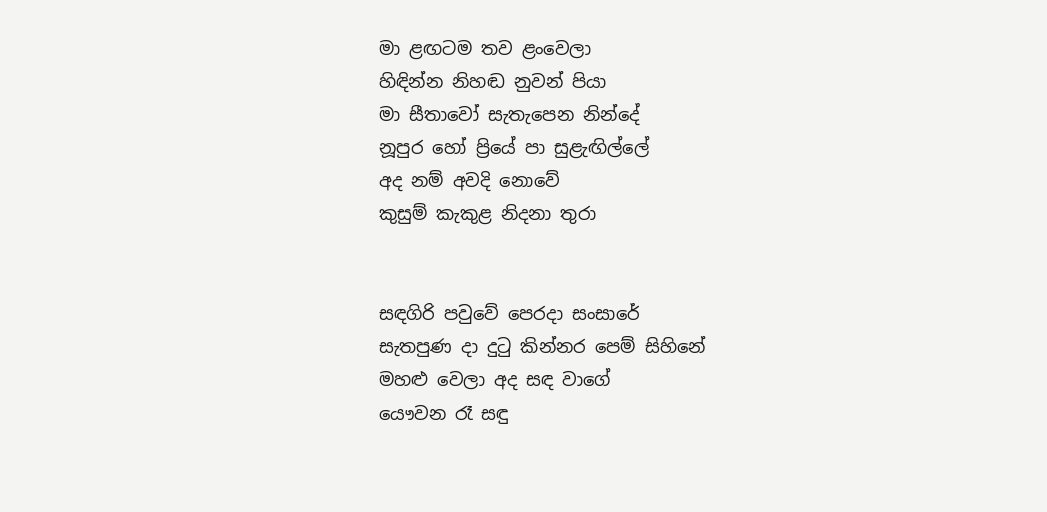මා ළඟටම තව ළංවෙලා
හිඳින්න නිහඬ නුවන් පියා
මා සීතාවෝ සැතැපෙන නින්දේ
නූපුර හෝ ප්‍රියේ පා සුළැඟිල්ලේ
අද නම් අවදි නොවේ
කුසුම් කැකුළ නිදනා තුරා


සඳගිරි පවුවේ පෙරදා සංසාරේ
සැතපුණ දා දුටු කින්නර පෙම් සිහිනේ
මහළු වෙලා අද සඳ වාගේ
යෞවන රෑ සඳු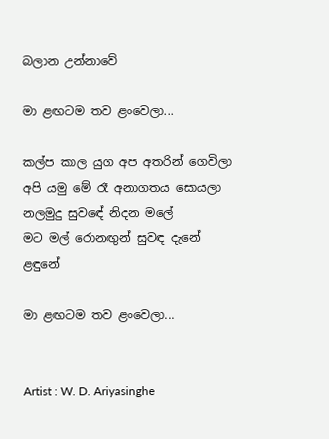බලාන උන්නාවේ

මා ළඟටම තව ළංවෙලා...

කල්ප කාල යුග අප අතරින් ගෙවිලා
අපි යමු මේ රෑ අනාගතය සොයලා
නලමුදු සුවඳේ නිදන මලේ
මට මල් රොනඟුන් සුවඳ දැනේ ළඳුනේ

මා ළඟටම තව ළංවෙලා...


Artist : W. D. Ariyasinghe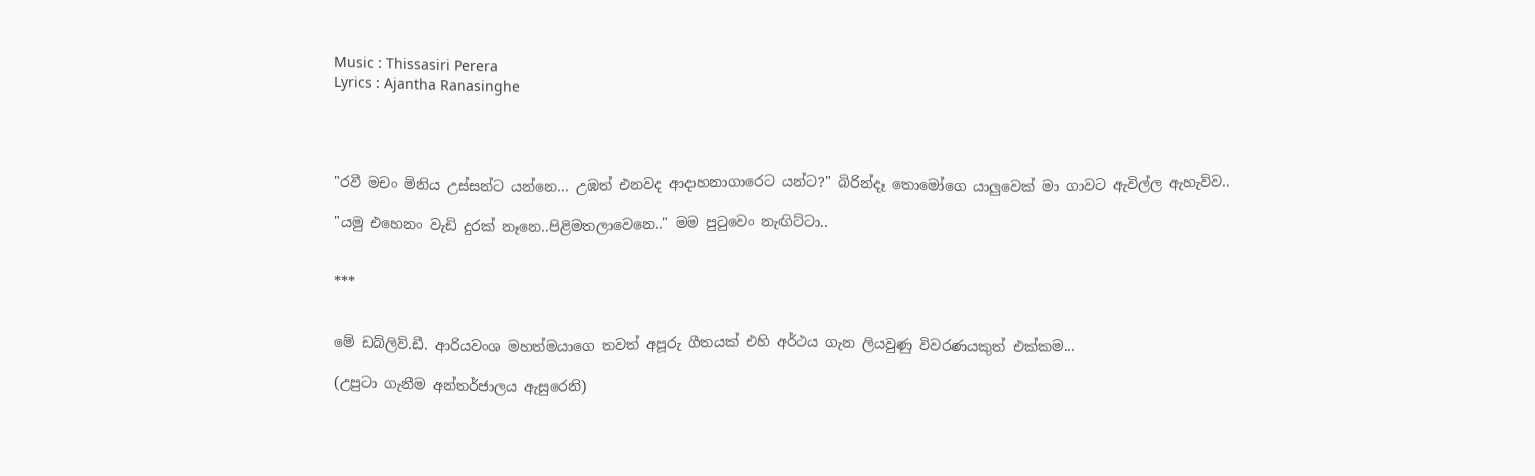Music : Thissasiri Perera
Lyrics : Ajantha Ranasinghe




"රවී මචං මිනිය උස්සන්ට යන්නෙ... උඹත් එනවද ආදාහනාගාරෙට යන්ට?" බිරින්දෑ තොමෝගෙ යාලුවෙක් මා ගාවට ඇවිල්ල ඇහැව්ව..

"යමු එහෙනං වැඩි දුරක් නෑනෙ..පිළිමතලාවෙනෙ.." මම පුටුවෙං නැඟිට්ටා..


***


මේ ඩබ්ලිව්.ඩී. ආරියවංශ මහත්මයාගෙ තවත් අපූරු ගීතයක් එහි අර්ථය ගැන ලියවුණු විවරණයකුත් එක්කම...

(උපුටා ගැනීම අන්තර්ජාලය ඇසුරෙනි)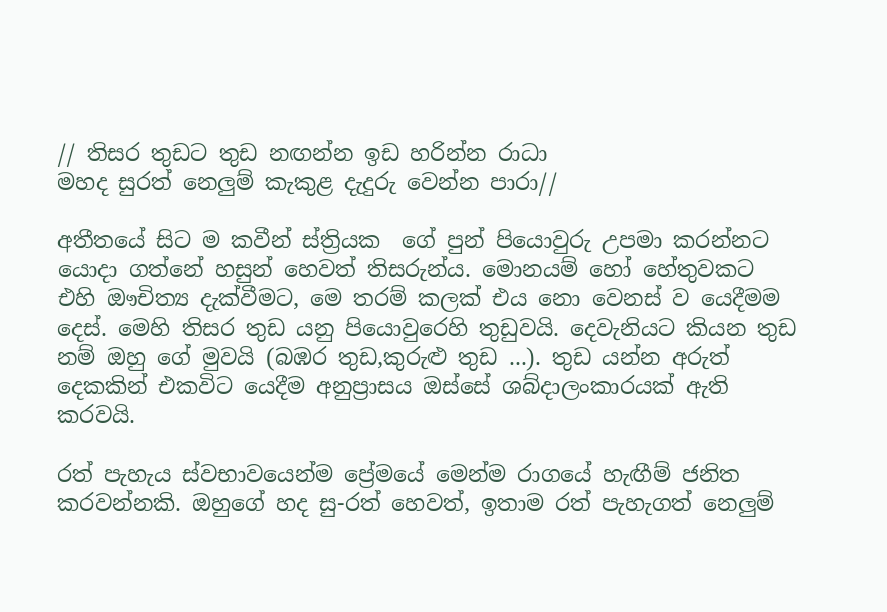// තිසර තුඩට තුඩ නඟන්න ඉඩ හරින්න රාධා
මහද සුරත් නෙලුම් කැකුළ දැදුරු වෙන්න පාරා//

අතීතයේ සිට ම කවීන් ස්ත්‍රියක  ගේ පුන් පියොවුරු උපමා කරන්නට යොදා ගත්නේ හසුන් හෙවත් තිසරුන්ය. මොනයම් හෝ හේතුවකට එහි ඖචිත්‍ය දැක්වීමට, මෙ තරම් කලක් එය නො වෙනස් ව යෙදීමම දෙස්. මෙහි තිසර තුඩ යනු පියොවුරෙහි තුඩුවයි. දෙවැනියට කියන තුඩ නම් ඔහු ගේ මුවයි (බඹර තුඩ,කුරුළු තුඩ ...). තුඩ යන්න අරුත් දෙකකින් එකවිට යෙදීම අනුප්‍රාසය ඔස්සේ ශබ්දාලංකාරයක් ඇති කරවයි.

රත් පැහැය ස්වභාවයෙන්ම ප්‍රේමයේ මෙන්ම රාගයේ හැඟීම් ජනිත කරවන්නකි. ඔහුගේ හද සු-රත් හෙවත්, ඉතාම රත් පැහැගත් නෙලුම්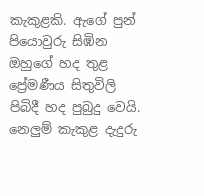කැකුළකි. ඇගේ පුන් පියොවුරු සිඹින ඔහුගේ හද තුළ ප්‍රේමණීය සිතුවිලි පිබිදී හද පුබුදු වෙයි. නෙලුම් කැකුළ දැදුරු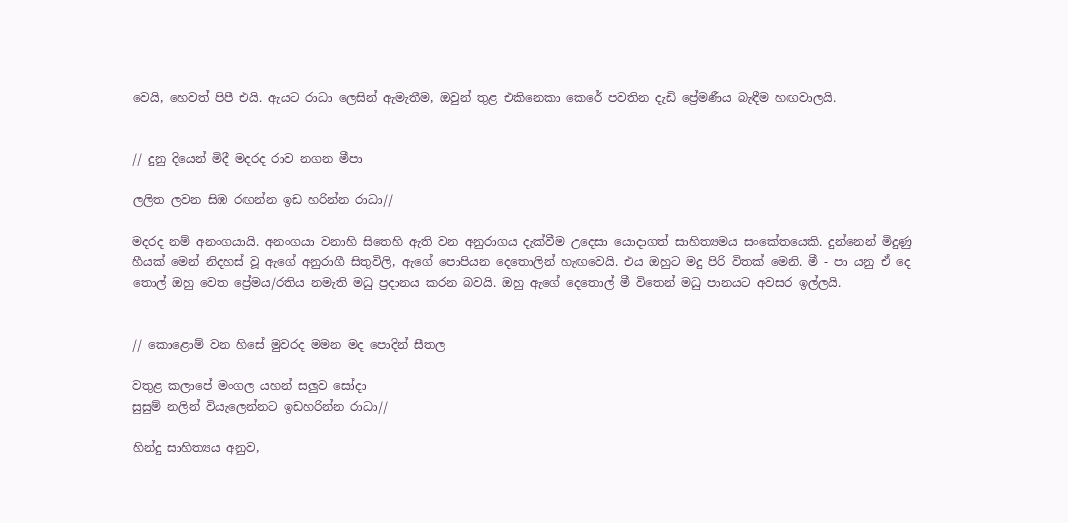වෙයි, හෙවත් පිපී එයි. ඇයට රාධා ලෙසින් ඇමැතීම, ඔවුන් තුළ එකිනෙකා කෙරේ පවතින දැඩි ප්‍රේමණීය බැඳීම හඟවාලයි.


// දුනු දියෙන් මිදී මදරද රාව නගන මීපා

ලලිත ලවන සිඹ රඟන්න ඉඩ හරින්න රාධා//

මදරද නම් අනංගයායි. අනංගයා වනාහි සිතෙහි ඇති වන අනුරාගය දැක්වීම උදෙසා යොදාගත් සාහිත්‍යමය සංකේතයෙකි. දුන්නෙන් මිදුණු හීයක් මෙන් නිදහස් වූ ඇගේ අනුරාගී සිතුවිලි, ඇගේ පොපියන දෙතොලින් හැඟවෙයි. එය ඔහුට මදු පිරි විතක් මෙනි. මී - පා යනු ඒ දෙ තොල් ඔහු වෙත ප්‍රේමය/රතිය නමැති මධු ප්‍රදානය කරන බවයි. ඔහු ඇගේ දෙතොල් මී විතෙන් මධු පානයට අවසර ඉල්ලයි.


// කොළොම් වන හිසේ මුවරද මමන මද පොදින් සීතල

වතුළ කලාපේ මංගල යහන් සලුව සෝදා
සුසුම් නලින් වියැලෙන්නට ඉඩහරින්න රාධා//

හින්දු සාහිත්‍යය අනුව,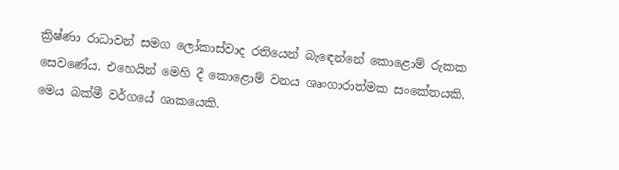ක්‍රිෂ්ණා රාධාවන් සමග ලෝකාස්වාද රතියෙන් බැඳෙන්නේ කොළොම් රුකක සෙවණේය. එහෙයින් මෙහි දී කොළොම් වනය ශෘංගාරාත්මක සංකේතයකි. මෙය බක්මී වර්ගයේ ශාකයෙකි.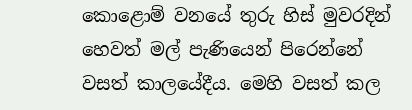කොළොම් වනයේ තුරු හිස් මුවරදින් හෙවත් මල් පැණියෙන් පිරෙන්නේ වසත් කාලයේදීය. මෙහි වසත් කල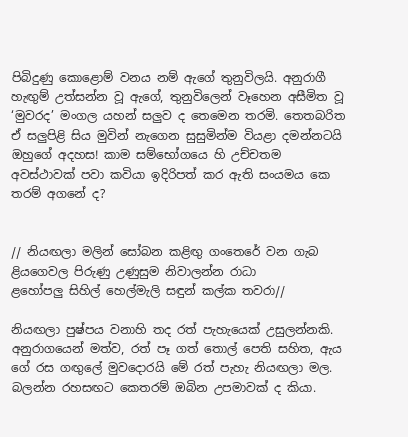පිබිදුණු කොළොම් වනය නම් ඇගේ තුනුවිලයි. අනුරාගී හැඟුම් උත්සන්න වූ ඇගේ, තුනුවිලෙන් වෑහෙන අසීමිත වූ  ‘මුවරද’ මංගල යහන් සලුව ද තෙමෙන තරමි. තෙතබරිත ඒ සලුපිළි සිය මුවින් නැගෙන සුසුමින්ම වියළා දමන්නටයි ඔහුගේ අදහස! කාම සම්භෝගයෙ හි උච්චතම අවස්ථාවක් පවා කවියා ඉදිරිපත් කර ඇති සංයමය කෙ තරම් අගනේ ද?


// නියඟලා මලින් සෝබන කළිඟු ගංතෙරේ වන ගැබ
ළියගෙවල පිරුණු උණුසුම නිවාලන්න රාධා
ළහෝපලු සිහිල් හෙල්මැලි සඳුන් කල්ක තවරා//

නියඟලා පුෂ්පය වනාහි තද රත් පැහැයෙක් උසුලන්නකි. අනුරාගයෙන් මත්ව, රත් පෑ ගත් තොල් පෙති සහිත, ඇය ගේ රස ගඟුලේ මුවදොරයි මේ රත් පැහැ නියඟලා මල. බලන්න රහසඟට කෙතරම් ඔබින උපමාවක් ද කියා.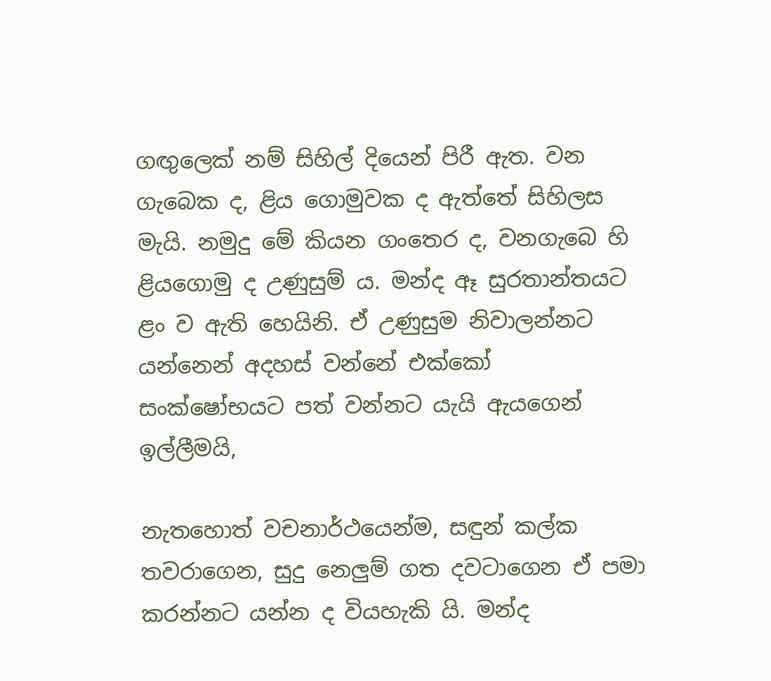ගඟුලෙක් නම් සිහිල් දියෙන් පිරී ඇත. වන ගැබෙක ද, ළිය ගොමුවක ද ඇත්තේ සිහිලස මැයි. නමුදු මේ කියන ගංතෙර ද, වනගැබෙ හි ළියගොමු ද උණුසුම් ය. මන්ද ඈ සුරතාන්තයට ළං ව ඇති හෙයිනි. ඒ උණුසුම නිවාලන්නට යන්නෙන් අදහස් වන්නේ එක්කෝ සංක්ෂෝභයට පත් වන්නට යැයි ඇයගෙන් ඉල්ලීමයි,

නැතහොත් වචනාර්ථයෙන්ම, සඳුන් කල්ක තවරාගෙන, සුදු නෙලුම් ගත දවටාගෙන ඒ පමා කරන්නට යන්න ද වියහැකි යි. මන්ද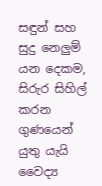සඳුන් සහ සුදු නෙලුම් යන දෙකම, සිරුර සිහිල් කරන ගුණයෙන් යුතු යැයි වෛද්‍ය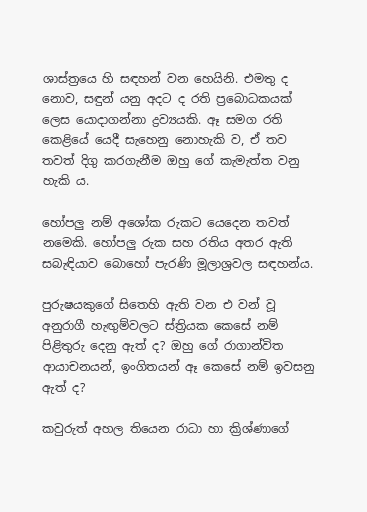ශාස්ත්‍රයෙ හි සඳහන් වන හෙයිනි. එමතු ද නොව, සඳුන් යනු අදට ද රති ප්‍රබොධකයක් ලෙස යොදාගන්නා ද්‍රව්‍යයකි. ඈ සමග රති කෙළියේ යෙදී සැහෙනු නොහැකි ව, ඒ තව තවත් දිගු කරගැනීම ඔහු ගේ කැමැත්ත වනු හැකි ය.

හෝපලු නම් අශෝක රුකට යෙදෙන තවත් නමෙකි. හෝපලු රුක සහ රතිය අතර ඇති සබැඳියාව බොහෝ පැරණි මූලාශ්‍රවල සඳහන්ය.

පුරුෂයකුගේ සිතෙහි ඇති වන එ වන් වූ අනුරාගී හැඟුම්වලට ස්ත්‍රියක කෙසේ නම් පිළිතුරු දෙනු ඇත් ද? ඔහු ගේ රාගාන්විත ආයාචනයන්, ඉංගිතයන් ඈ කෙසේ නම් ඉවසනු ඇත් ද?

කවුරුත් අහල තියෙන රාධා හා ක්‍රිශ්ණාගේ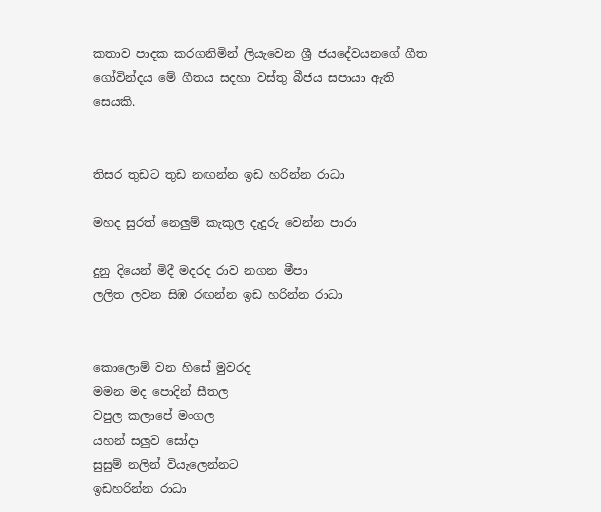කතාව පාදක කරගනිමින් ලියැවෙන ශ්‍රී ජයදේවයනගේ ගීත ගෝවින්දය මේ ගීතය සදහා වස්තු බීජය සපායා ඇති සෙයකි.


තිසර තුඩට තුඩ නඟන්න ඉඩ හරින්න රාධා

මහද සුරත් නෙලුම් කැකුල දැදුරු වෙන්න පාරා

දුනු දියෙන් මිදී මදරද රාව නගන මීපා
ලලිත ලවන සිඹ රඟන්න ඉඩ හරින්න රාධා


කොලොම් වන හිසේ මුවරද
මමන මද පොදින් සීතල
වපුල කලාපේ මංගල
යහන් සලුව සෝදා
සුසුම් නලින් වියැලෙන්නට
ඉඩහරින්න රාධා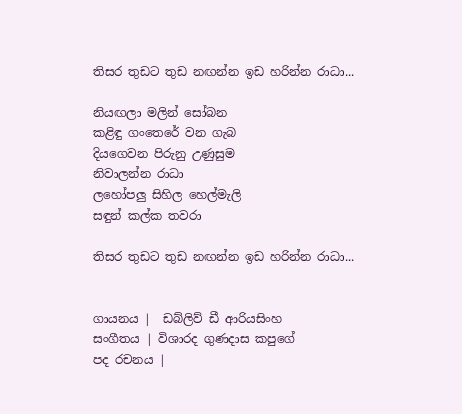තිසර තුඩට තුඩ නඟන්න ඉඩ හරින්න රාධා...

නියඟලා මලින් සෝබන
කළිඳු ගංතෙරේ වන ගැබ
දියගෙවන පිරුනු උණුසුම
නිවාලන්න රාධා
ලහෝපලු සිහිල හෙල්මැලි
සඳුන් කල්ක තවරා

තිසර තුඩට තුඩ නඟන්න ඉඩ හරින්න රාධා...


ගායනය |  ඩබ්ලිව් ඩී ආරියසිංහ
සංගීතය | විශාරද ගුණදාස කපුගේ
පද රචනය |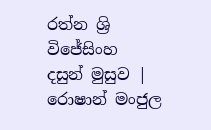රත්න ශ්‍රි විජේසිංහ
දසුන් මුසුව | රොෂාන් මංජුල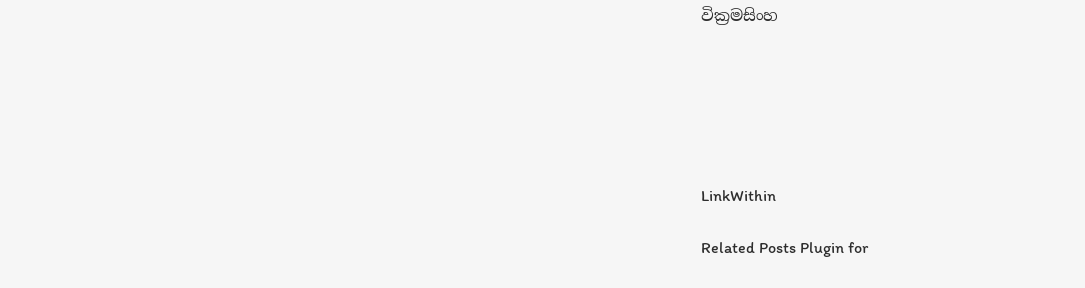වික්‍රමසිංහ






LinkWithin

Related Posts Plugin for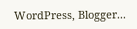WordPress, Blogger...